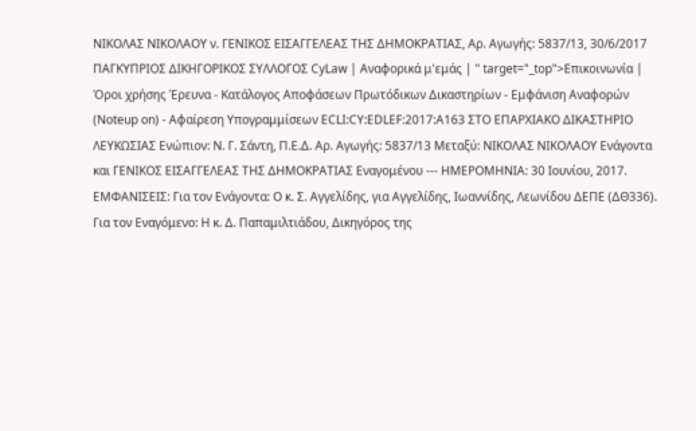ΝΙΚΟΛΑΣ ΝΙΚΟΛΑΟΥ ν. ΓΕΝΙΚΟΣ ΕΙΣΑΓΓΕΛΕΑΣ ΤΗΣ ΔΗΜΟΚΡΑΤΙΑΣ, Αρ. Αγωγής: 5837/13, 30/6/2017 ΠΑΓΚΥΠΡΙΟΣ ΔΙΚΗΓΟΡΙΚΟΣ ΣΥΛΛΟΓΟΣ CyLaw | Αναφορικά μ'εμάς | " target="_top">Επικοινωνία | Όροι χρήσης Έρευνα - Κατάλογος Αποφάσεων Πρωτόδικων Δικαστηρίων - Εμφάνιση Αναφορών (Noteup on) - Αφαίρεση Υπογραμμίσεων ECLI:CY:EDLEF:2017:A163 ΣΤΟ ΕΠΑΡΧΙΑΚΟ ΔΙΚΑΣΤΗΡΙΟ ΛΕΥΚΩΣΙΑΣ Ενώπιον: Ν. Γ. Σάντη, Π.Ε.Δ. Αρ. Αγωγής: 5837/13 Μεταξύ: ΝΙΚΟΛΑΣ ΝΙΚΟΛΑΟΥ Ενάγοντα και ΓΕΝΙΚΟΣ ΕΙΣΑΓΓΕΛΕΑΣ ΤΗΣ ΔΗΜΟΚΡΑΤΙΑΣ Εναγομένου --- ΗΜΕΡΟΜΗΝΙΑ: 30 Ιουνίου, 2017. ΕΜΦΑΝΙΣΕΙΣ: Για τον Ενάγοντα: Ο κ. Σ. Αγγελίδης, για Αγγελίδης, Ιωαννίδης, Λεωνίδου ΔΕΠΕ (ΔΘ336). Για τον Εναγόμενο: Η κ. Δ. Παπαμιλτιάδου, Δικηγόρος της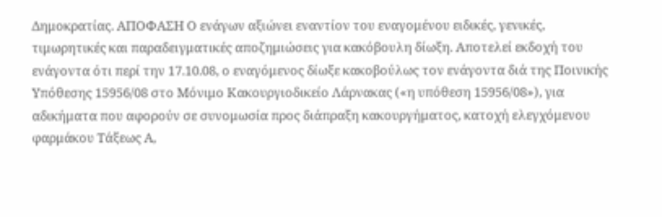Δημοκρατίας. ΑΠΟΦΑΣΗ Ο ενάγων αξιώνει εναντίον του εναγομένου ειδικές, γενικές, τιμωρητικές και παραδειγματικές αποζημιώσεις για κακόβουλη δίωξη. Αποτελεί εκδοχή του ενάγοντα ότι περί την 17.10.08, ο εναγόμενος δίωξε κακοβούλως τον ενάγοντα διά της Ποινικής Υπόθεσης 15956/08 στο Μόνιμο Κακουργιοδικείο Λάρνακας («η υπόθεση 15956/08»), για αδικήματα που αφορούν σε συνομωσία προς διάπραξη κακουργήματος, κατοχή ελεγχόμενου φαρμάκου Τάξεως Α,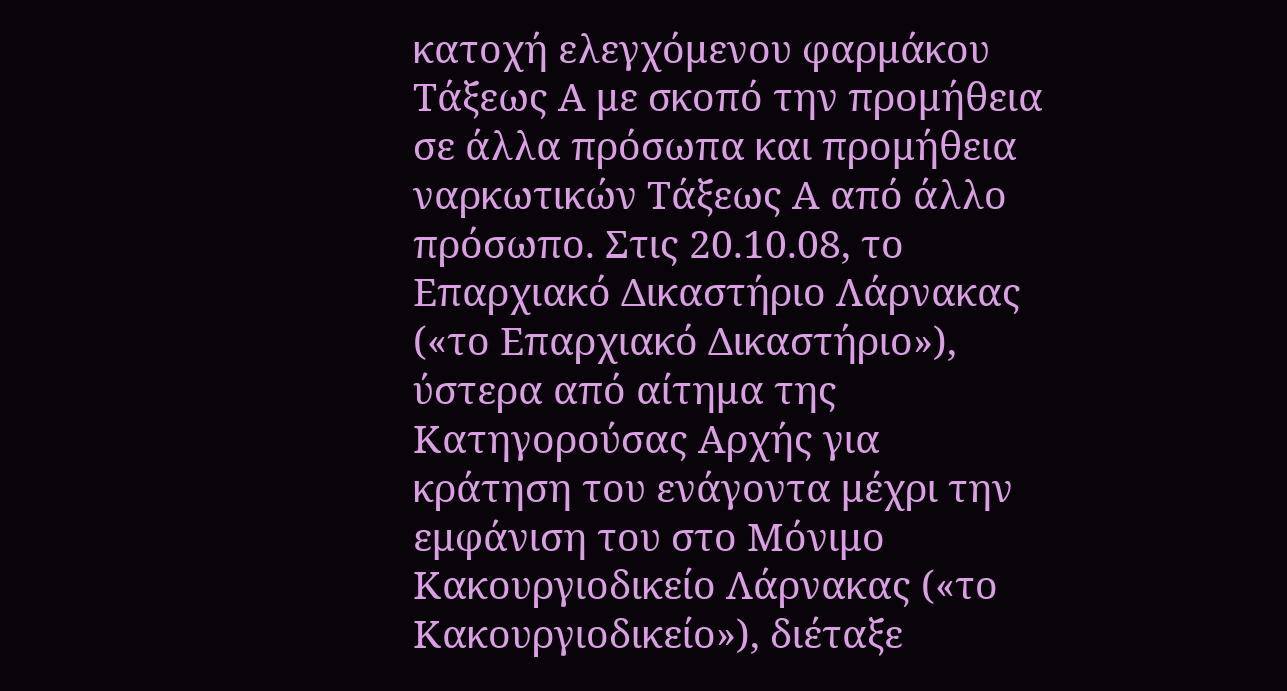κατοχή ελεγχόμενου φαρμάκου Τάξεως Α με σκοπό την προμήθεια σε άλλα πρόσωπα και προμήθεια ναρκωτικών Τάξεως Α από άλλο πρόσωπο. Στις 20.10.08, το Επαρχιακό Δικαστήριο Λάρνακας («το Επαρχιακό Δικαστήριο»), ύστερα από αίτημα της Κατηγορούσας Αρχής για κράτηση του ενάγοντα μέχρι την εμφάνιση του στο Μόνιμο Κακουργιοδικείο Λάρνακας («το Κακουργιοδικείο»), διέταξε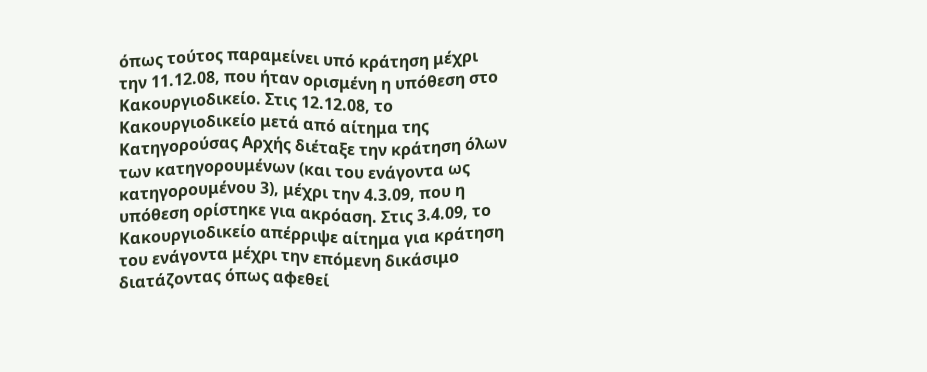όπως τούτος παραμείνει υπό κράτηση μέχρι την 11.12.08, που ήταν ορισμένη η υπόθεση στο Κακουργιοδικείο. Στις 12.12.08, το Κακουργιοδικείο μετά από αίτημα της Κατηγορούσας Αρχής διέταξε την κράτηση όλων των κατηγορουμένων (και του ενάγοντα ως κατηγορουμένου 3), μέχρι την 4.3.09, που η υπόθεση ορίστηκε για ακρόαση. Στις 3.4.09, το Κακουργιοδικείο απέρριψε αίτημα για κράτηση του ενάγοντα μέχρι την επόμενη δικάσιμο διατάζοντας όπως αφεθεί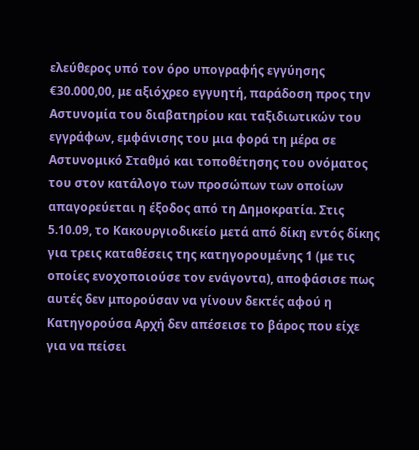ελεύθερος υπό τον όρο υπογραφής εγγύησης €30.000,00, με αξιόχρεο εγγυητή, παράδοση προς την Αστυνομία του διαβατηρίου και ταξιδιωτικών του εγγράφων, εμφάνισης του μια φορά τη μέρα σε Αστυνομικό Σταθμό και τοποθέτησης του ονόματος του στον κατάλογο των προσώπων των οποίων απαγορεύεται η έξοδος από τη Δημοκρατία. Στις 5.10.09, το Κακουργιοδικείο μετά από δίκη εντός δίκης για τρεις καταθέσεις της κατηγορουμένης 1 (με τις οποίες ενοχοποιούσε τον ενάγοντα), αποφάσισε πως αυτές δεν μπορούσαν να γίνουν δεκτές αφού η Κατηγορούσα Αρχή δεν απέσεισε το βάρος που είχε για να πείσει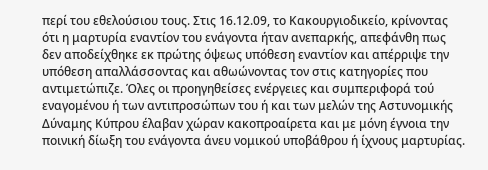περί του εθελούσιου τους. Στις 16.12.09, το Κακουργιοδικείο, κρίνοντας ότι η μαρτυρία εναντίον του ενάγοντα ήταν ανεπαρκής, απεφάνθη πως δεν αποδείχθηκε εκ πρώτης όψεως υπόθεση εναντίον και απέρριψε την υπόθεση απαλλάσσοντας και αθωώνοντας τον στις κατηγορίες που αντιμετώπιζε. Όλες οι προηγηθείσες ενέργειες και συμπεριφορά τού εναγομένου ή των αντιπροσώπων του ή και των μελών της Αστυνομικής Δύναμης Κύπρου έλαβαν χώραν κακοπροαίρετα και με μόνη έγνοια την ποινική δίωξη του ενάγοντα άνευ νομικού υποβάθρου ή ίχνους μαρτυρίας.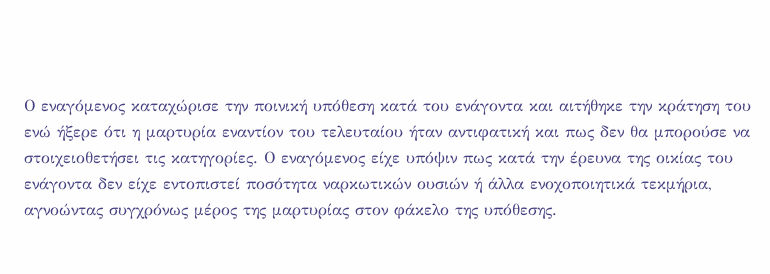Ο εναγόμενος καταχώρισε την ποινική υπόθεση κατά του ενάγοντα και αιτήθηκε την κράτηση του ενώ ήξερε ότι η μαρτυρία εναντίον του τελευταίου ήταν αντιφατική και πως δεν θα μπορούσε να στοιχειοθετήσει τις κατηγορίες. Ο εναγόμενος είχε υπόψιν πως κατά την έρευνα της οικίας του ενάγοντα δεν είχε εντοπιστεί ποσότητα ναρκωτικών ουσιών ή άλλα ενοχοποιητικά τεκμήρια, αγνοώντας συγχρόνως μέρος της μαρτυρίας στον φάκελο της υπόθεσης.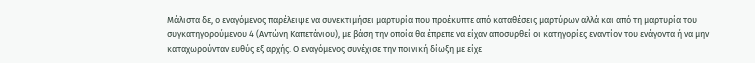Μάλιστα δε, ο εναγόμενος παρέλειψε να συνεκτιμήσει μαρτυρία που προέκυπτε από καταθέσεις μαρτύρων αλλά και από τη μαρτυρία του συγκατηγορούμενου 4 (Αντώνη Καπετάνιου), με βάση την οποία θα έπρεπε να είχαν αποσυρθεί οι κατηγορίες εναντίον του ενάγοντα ή να μην καταχωρούνταν ευθύς εξ αρχής. Ο εναγόμενος συνέχισε την ποινική δίωξη με είχε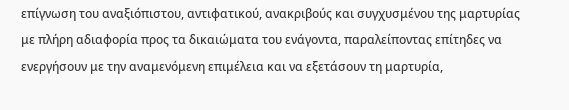επίγνωση του αναξιόπιστου, αντιφατικού, ανακριβούς και συγχυσμένου της μαρτυρίας με πλήρη αδιαφορία προς τα δικαιώματα του ενάγοντα, παραλείποντας επίτηδες να ενεργήσουν με την αναμενόμενη επιμέλεια και να εξετάσουν τη μαρτυρία,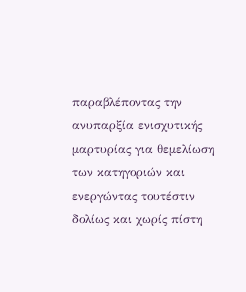παραβλέποντας την ανυπαρξία ενισχυτικής μαρτυρίας για θεμελίωση των κατηγοριών και ενεργώντας τουτέστιν δολίως και χωρίς πίστη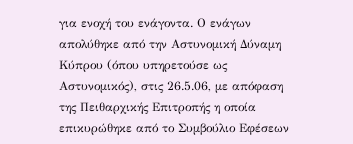για ενοχή του ενάγοντα. Ο ενάγων απολύθηκε από την Αστυνομική Δύναμη Κύπρου (όπου υπηρετούσε ως Αστυνομικός), στις 26.5.06, με απόφαση της Πειθαρχικής Επιτροπής η οποία επικυρώθηκε από το Συμβούλιο Εφέσεων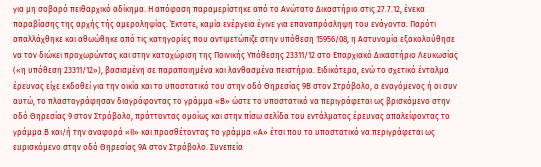για μη σοβαρό πειθαρχικό αδίκημα. Η απόφαση παραμερίστηκε από το Ανώτατο Δικαστήριο στις 27.7.12, ένεκα παραβίασης της αρχής τής αμεροληψίας. Έκτοτε, καμία ενέργεια έγινε για επαναπρόσληψη του ενάγοντα. Παρότι απαλλάχθηκε και αθωώθηκε από τις κατηγορίες που αντιμετώπιζε στην υπόθεση 15956/08, η Αστυνομία εξακολούθησε να τον διώκει προχωρώντας και στην καταχώριση της Ποινικής Υπόθεσης 23311/12 στο Επαρχιακό Δικαστήριο Λευκωσίας («η υπόθεση 23311/12»), βασισμένη σε παραποιημένα και λανθασμένα πειστήρια. Ειδικότερα, ενώ το σχετικό ένταλμα έρευνας είχε εκδοθεί για την οικία και το υποστατικό του στην οδό Θηρεσίας 9Β στον Στρόβολο, ο εναγόμενος ή οι συν αυτώ, το πλαστογράφησαν διαγράφοντας το γράμμα «Β» ώστε το υποστατικό να περιγράφεται ως βρισκόμενο στην οδό Θηρεσίας 9 στον Στρόβολο, πράττοντας ομοίως και στην πίσω σελίδα του εντάλματος έρευνας απαλείφοντας το γράμμα Β και/ή την αναφορά «ΙΙ» και προσθέτοντας το γράμμα «Α» έτσι που το υποστατικό να περιγράφεται ως ευρισκόμενο στην οδό Θηρεσίας 9Α στον Στρόβολο. Συνεπεία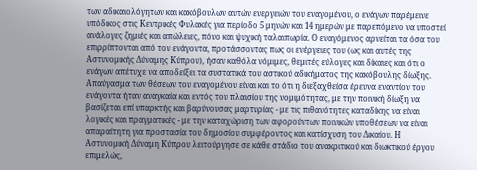των αδικαιολόγητων και κακόβουλων αυτών ενεργειών του εναγομένου, ο ενάγων παρέμεινε υπόδικος στις Κεντρικές Φυλακές για περίοδο 5 μηνών και 14 ημερών με παρεπόμενο να υποστεί ανάλογες ζημιές και απώλειες, πόνο και ψυχική ταλαιπωρία. Ο εναγόμενος αρνείται τα όσα του επιρρίπτονται από τον ενάγοντα, προτάσσοντας πως οι ενέργειες του (ως και αυτές της Αστυνομικής Δύναμης Κύπρου), ήσαν καθόλα νόμιμες, θεμιτές εύλογες και δίκαιες και ότι ο ενάγων απέτυχε να αποδείξει τα συστατικά του αστικού αδικήματος της κακόβουλης δίωξης. Απαύγασμα των θέσεων του εναγομένου είναι και το ότι η διεξαχθείσα έρευνα εναντίον του ενάγοντα ήταν αναγκαία και εντός του πλαισίου της νομιμότητας, με την ποινική δίωξη να βασίζεται επί υπαρκτής και βαρύνουσας μαρτυρίας - με τις πιθανότητες καταδίκης να είναι λογικές και πραγματικές - με την καταχώριση των αφορούντων ποινικών υποθέσεων να είναι απαραίτητη για προστασία του δημοσίου συμφέροντος και κατίσχυση του Δικαίου. Η Αστυνομική Δύναμη Κύπρου λειτούργησε σε κάθε στάδιο του ανακριτικού και διωκτικού έργου επιμελώς,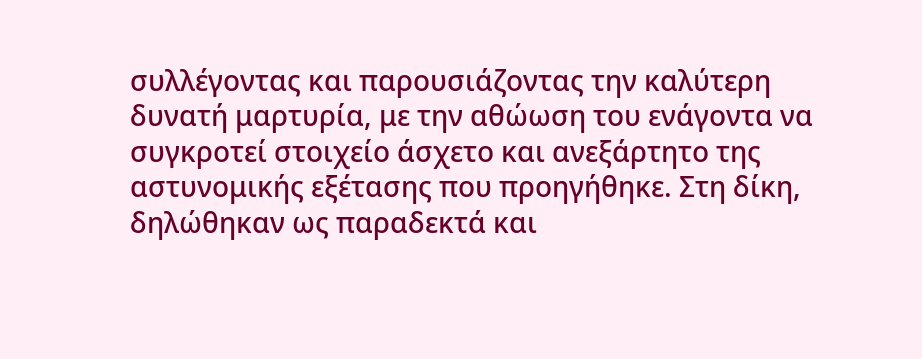συλλέγοντας και παρουσιάζοντας την καλύτερη δυνατή μαρτυρία, με την αθώωση του ενάγοντα να συγκροτεί στοιχείο άσχετο και ανεξάρτητο της αστυνομικής εξέτασης που προηγήθηκε. Στη δίκη, δηλώθηκαν ως παραδεκτά και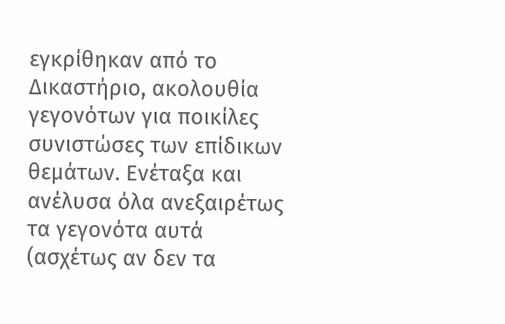εγκρίθηκαν από το Δικαστήριο, ακολουθία γεγονότων για ποικίλες συνιστώσες των επίδικων θεμάτων. Ενέταξα και ανέλυσα όλα ανεξαιρέτως τα γεγονότα αυτά (ασχέτως αν δεν τα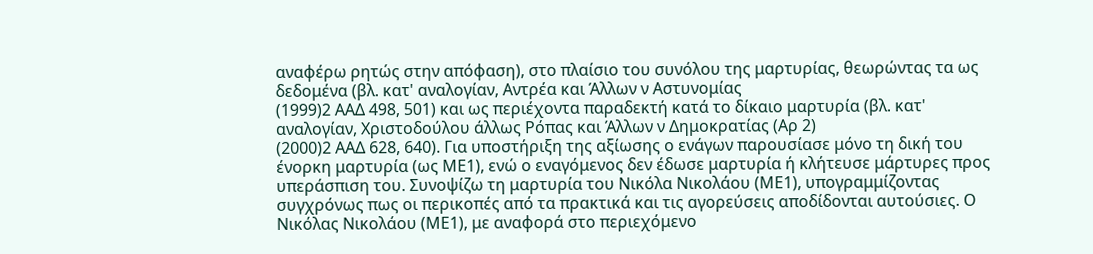αναφέρω ρητώς στην απόφαση), στο πλαίσιο του συνόλου της μαρτυρίας, θεωρώντας τα ως δεδομένα (βλ. κατ' αναλογίαν, Αντρέα και Άλλων ν Αστυνομίας
(1999)2 ΑΑΔ 498, 501) και ως περιέχοντα παραδεκτή κατά το δίκαιο μαρτυρία (βλ. κατ' αναλογίαν, Χριστοδούλου άλλως Ρόπας και Άλλων ν Δημοκρατίας (Αρ 2)
(2000)2 ΑΑΔ 628, 640). Για υποστήριξη της αξίωσης ο ενάγων παρουσίασε μόνο τη δική του ένορκη μαρτυρία (ως ΜΕ1), ενώ ο εναγόμενος δεν έδωσε μαρτυρία ή κλήτευσε μάρτυρες προς υπεράσπιση του. Συνοψίζω τη μαρτυρία του Νικόλα Νικολάου (ΜΕ1), υπογραμμίζοντας συγχρόνως πως οι περικοπές από τα πρακτικά και τις αγορεύσεις αποδίδονται αυτούσιες. Ο Νικόλας Νικολάου (ΜΕ1), με αναφορά στο περιεχόμενο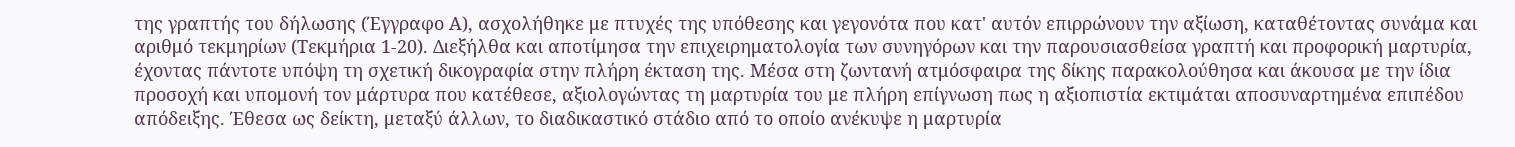της γραπτής του δήλωσης (Έγγραφο Α), ασχολήθηκε με πτυχές της υπόθεσης και γεγονότα που κατ' αυτόν επιρρώνουν την αξίωση, καταθέτοντας συνάμα και αριθμό τεκμηρίων (Τεκμήρια 1-20). Διεξήλθα και αποτίμησα την επιχειρηματολογία των συνηγόρων και την παρουσιασθείσα γραπτή και προφορική μαρτυρία, έχοντας πάντοτε υπόψη τη σχετική δικογραφία στην πλήρη έκταση της. Μέσα στη ζωντανή ατμόσφαιρα της δίκης παρακολούθησα και άκουσα με την ίδια προσοχή και υπομονή τον μάρτυρα που κατέθεσε, αξιολογώντας τη μαρτυρία του με πλήρη επίγνωση πως η αξιοπιστία εκτιμάται αποσυναρτημένα επιπέδου απόδειξης. Έθεσα ως δείκτη, μεταξύ άλλων, το διαδικαστικό στάδιο από το οποίο ανέκυψε η μαρτυρία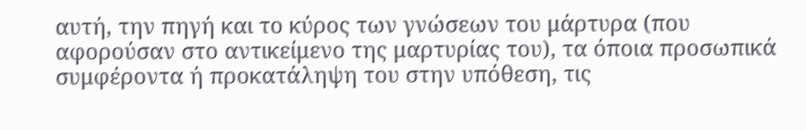αυτή, την πηγή και το κύρος των γνώσεων του μάρτυρα (που αφορούσαν στο αντικείμενο της μαρτυρίας του), τα όποια προσωπικά συμφέροντα ή προκατάληψη του στην υπόθεση, τις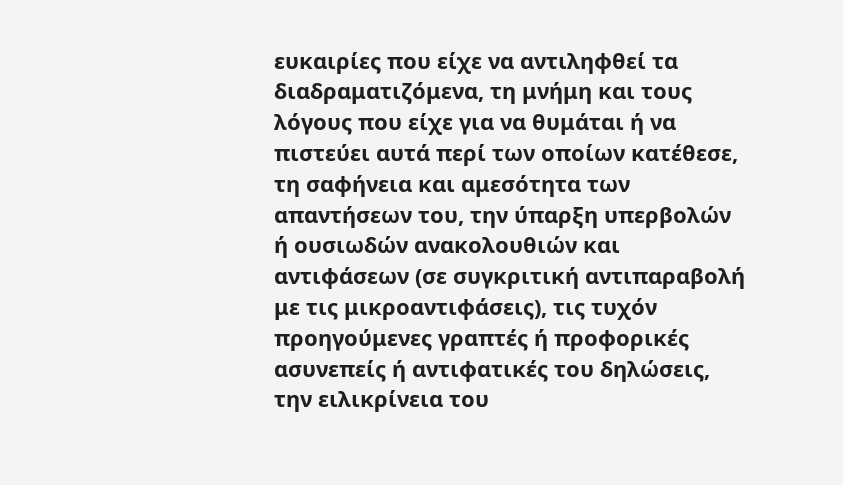ευκαιρίες που είχε να αντιληφθεί τα διαδραματιζόμενα, τη μνήμη και τους λόγους που είχε για να θυμάται ή να πιστεύει αυτά περί των οποίων κατέθεσε, τη σαφήνεια και αμεσότητα των απαντήσεων του, την ύπαρξη υπερβολών ή ουσιωδών ανακολουθιών και αντιφάσεων (σε συγκριτική αντιπαραβολή με τις μικροαντιφάσεις), τις τυχόν προηγούμενες γραπτές ή προφορικές ασυνεπείς ή αντιφατικές του δηλώσεις, την ειλικρίνεια του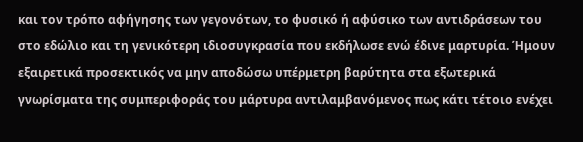και τον τρόπο αφήγησης των γεγονότων, το φυσικό ή αφύσικο των αντιδράσεων του στο εδώλιο και τη γενικότερη ιδιοσυγκρασία που εκδήλωσε ενώ έδινε μαρτυρία. Ήμουν εξαιρετικά προσεκτικός να μην αποδώσω υπέρμετρη βαρύτητα στα εξωτερικά γνωρίσματα της συμπεριφοράς του μάρτυρα αντιλαμβανόμενος πως κάτι τέτοιο ενέχει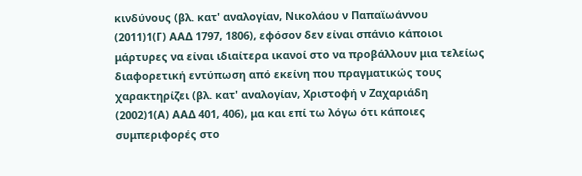κινδύνους (βλ. κατ' αναλογίαν, Νικολάου ν Παπαϊωάννου
(2011)1(Γ) ΑΑΔ 1797, 1806), εφόσον δεν είναι σπάνιο κάποιοι μάρτυρες να είναι ιδιαίτερα ικανοί στο να προβάλλουν μια τελείως διαφορετική εντύπωση από εκείνη που πραγματικώς τους χαρακτηρίζει (βλ. κατ' αναλογίαν, Χριστοφή ν Ζαχαριάδη
(2002)1(Α) ΑΑΔ 401, 406), μα και επί τω λόγω ότι κάποιες συμπεριφορές στο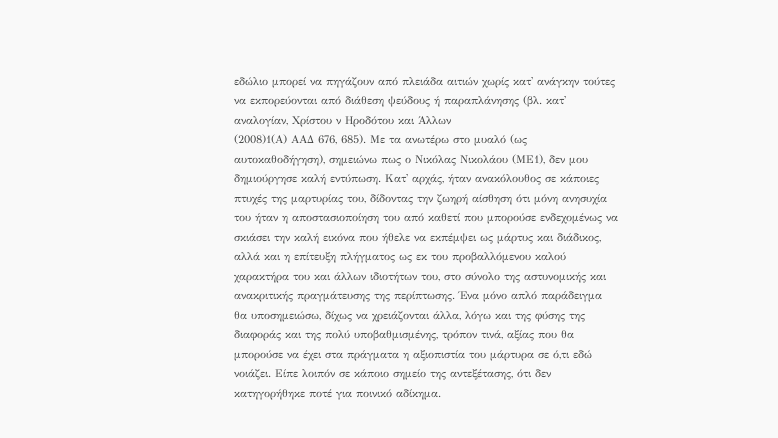εδώλιο μπορεί να πηγάζουν από πλειάδα αιτιών χωρίς κατ' ανάγκην τούτες να εκπορεύονται από διάθεση ψεύδους ή παραπλάνησης (βλ. κατ' αναλογίαν, Χρίστου ν Ηροδότου και Άλλων
(2008)1(Α) ΑΑΔ 676, 685). Με τα ανωτέρω στο μυαλό (ως αυτοκαθοδήγηση), σημειώνω πως ο Νικόλας Νικολάου (ΜΕ1), δεν μου δημιούργησε καλή εντύπωση. Κατ' αρχάς, ήταν ανακόλουθος σε κάποιες πτυχές της μαρτυρίας του, δίδοντας την ζωηρή αίσθηση ότι μόνη ανησυχία του ήταν η αποστασιοποίηση του από καθετί που μπορούσε ενδεχομένως να σκιάσει την καλή εικόνα που ήθελε να εκπέμψει ως μάρτυς και διάδικος, αλλά και η επίτευξη πλήγματος ως εκ του προβαλλόμενου καλού χαρακτήρα του και άλλων ιδιοτήτων του, στο σύνολο της αστυνομικής και ανακριτικής πραγμάτευσης της περίπτωσης. Ένα μόνο απλό παράδειγμα θα υποσημειώσω, δίχως να χρειάζονται άλλα, λόγω και της φύσης της διαφοράς και της πολύ υποβαθμισμένης, τρόπον τινά, αξίας που θα μπορούσε να έχει στα πράγματα η αξιοπιστία του μάρτυρα σε ό,τι εδώ νοιάζει. Είπε λοιπόν σε κάποιο σημείο της αντεξέτασης, ότι δεν κατηγορήθηκε ποτέ για ποινικό αδίκημα.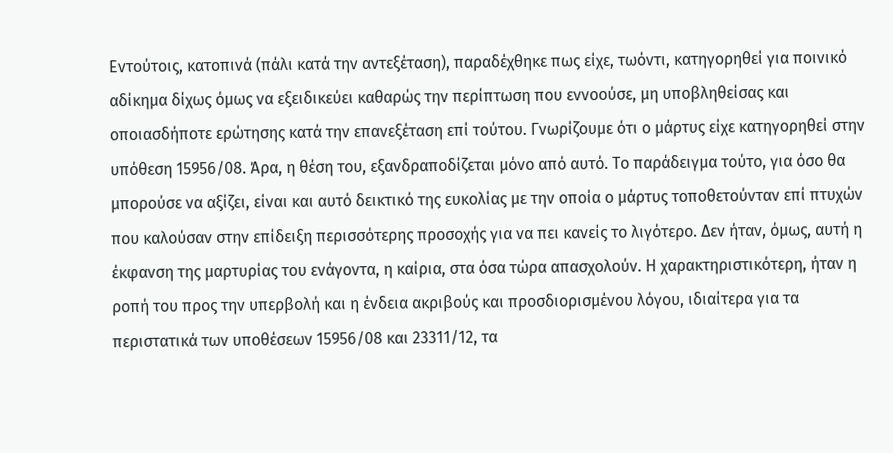Εντούτοις, κατοπινά (πάλι κατά την αντεξέταση), παραδέχθηκε πως είχε, τωόντι, κατηγορηθεί για ποινικό αδίκημα δίχως όμως να εξειδικεύει καθαρώς την περίπτωση που εννοούσε, μη υποβληθείσας και οποιασδήποτε ερώτησης κατά την επανεξέταση επί τούτου. Γνωρίζουμε ότι ο μάρτυς είχε κατηγορηθεί στην υπόθεση 15956/08. Άρα, η θέση του, εξανδραποδίζεται μόνο από αυτό. Το παράδειγμα τούτο, για όσο θα μπορούσε να αξίζει, είναι και αυτό δεικτικό της ευκολίας με την οποία ο μάρτυς τοποθετούνταν επί πτυχών που καλούσαν στην επίδειξη περισσότερης προσοχής για να πει κανείς το λιγότερο. Δεν ήταν, όμως, αυτή η έκφανση της μαρτυρίας του ενάγοντα, η καίρια, στα όσα τώρα απασχολούν. Η χαρακτηριστικότερη, ήταν η ροπή του προς την υπερβολή και η ένδεια ακριβούς και προσδιορισμένου λόγου, ιδιαίτερα για τα περιστατικά των υποθέσεων 15956/08 και 23311/12, τα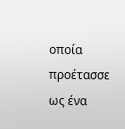οποία προέτασσε ως ένα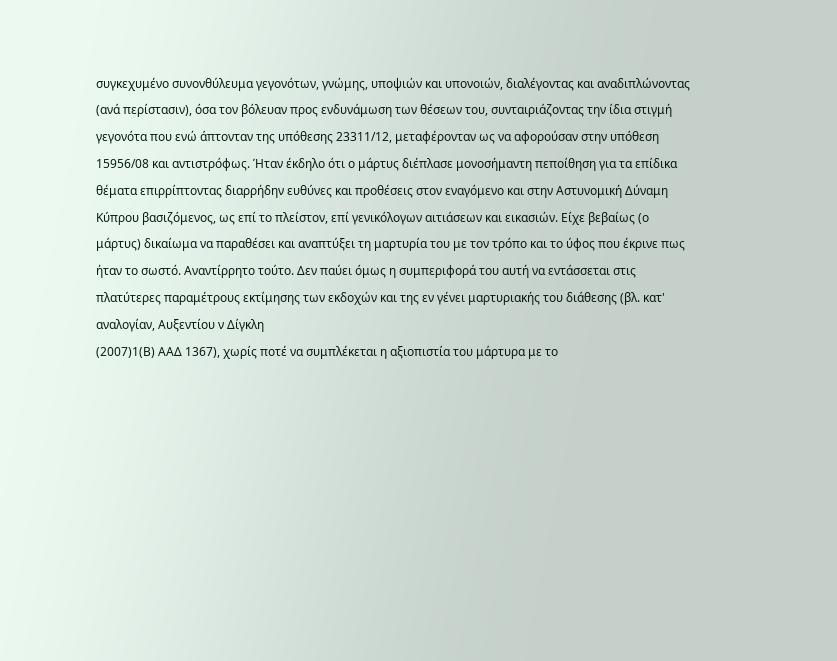συγκεχυμένο συνονθύλευμα γεγονότων, γνώμης, υποψιών και υπονοιών, διαλέγοντας και αναδιπλώνοντας (ανά περίστασιν), όσα τον βόλευαν προς ενδυνάμωση των θέσεων του, συνταιριάζοντας την ίδια στιγμή γεγονότα που ενώ άπτονταν της υπόθεσης 23311/12, μεταφέρονταν ως να αφορούσαν στην υπόθεση 15956/08 και αντιστρόφως. Ήταν έκδηλο ότι ο μάρτυς διέπλασε μονοσήμαντη πεποίθηση για τα επίδικα θέματα επιρρίπτοντας διαρρήδην ευθύνες και προθέσεις στον εναγόμενο και στην Αστυνομική Δύναμη Κύπρου βασιζόμενος, ως επί το πλείστον, επί γενικόλογων αιτιάσεων και εικασιών. Είχε βεβαίως (ο μάρτυς) δικαίωμα να παραθέσει και αναπτύξει τη μαρτυρία του με τον τρόπο και το ύφος που έκρινε πως ήταν το σωστό. Αναντίρρητο τούτο. Δεν παύει όμως η συμπεριφορά του αυτή να εντάσσεται στις πλατύτερες παραμέτρους εκτίμησης των εκδοχών και της εν γένει μαρτυριακής του διάθεσης (βλ. κατ' αναλογίαν, Αυξεντίου ν Δίγκλη
(2007)1(Β) ΑΑΔ 1367), χωρίς ποτέ να συμπλέκεται η αξιοπιστία του μάρτυρα με το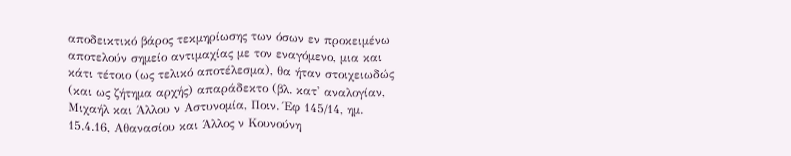αποδεικτικό βάρος τεκμηρίωσης των όσων εν προκειμένω αποτελούν σημείο αντιμαχίας με τον εναγόμενο, μια και κάτι τέτοιο (ως τελικό αποτέλεσμα), θα ήταν στοιχειωδώς (και ως ζήτημα αρχής) απαράδεκτο (βλ. κατ' αναλογίαν, Μιχαήλ και Άλλου ν Αστυνομία, Ποιν. Έφ 145/14, ημ. 15.4.16, Αθανασίου και Άλλος ν Κουνούνη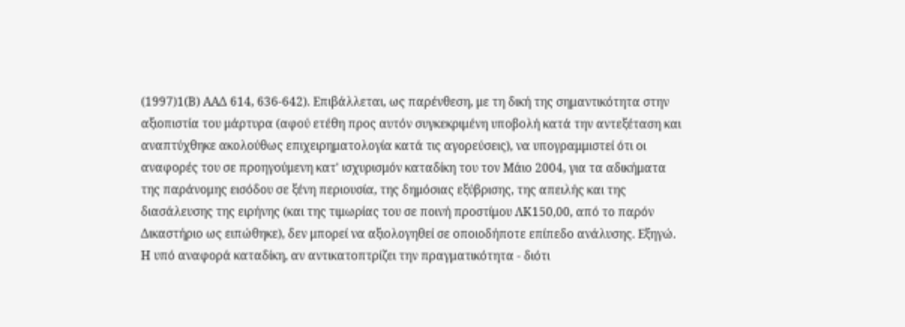(1997)1(Β) ΑΑΔ 614, 636-642). Επιβάλλεται, ως παρένθεση, με τη δική της σημαντικότητα στην αξιοπιστία του μάρτυρα (αφού ετέθη προς αυτόν συγκεκριμένη υποβολή κατά την αντεξέταση και αναπτύχθηκε ακολούθως επιχειρηματολογία κατά τις αγορεύσεις), να υπογραμμιστεί ότι οι αναφορές του σε προηγούμενη κατ' ισχυρισμόν καταδίκη του τον Μάιο 2004, για τα αδικήματα της παράνομης εισόδου σε ξένη περιουσία, της δημόσιας εξύβρισης, της απειλής και της διασάλευσης της ειρήνης (και της τιμωρίας του σε ποινή προστίμου ΛΚ150,00, από το παρόν Δικαστήριο ως ειπώθηκε), δεν μπορεί να αξιολογηθεί σε οποιοδήποτε επίπεδο ανάλυσης. Εξηγώ. Η υπό αναφορά καταδίκη, αν αντικατοπτρίζει την πραγματικότητα - διότι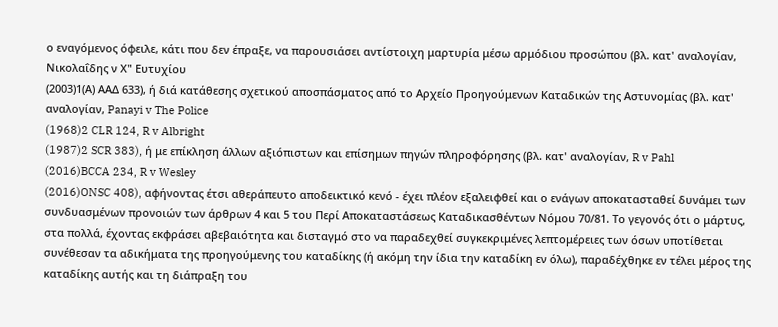ο εναγόμενος όφειλε, κάτι που δεν έπραξε, να παρουσιάσει αντίστοιχη μαρτυρία μέσω αρμόδιου προσώπου (βλ. κατ' αναλογίαν, Νικολαΐδης ν Χ" Ευτυχίου
(2003)1(Α) ΑΑΔ 633), ή διά κατάθεσης σχετικού αποσπάσματος από το Αρχείο Προηγούμενων Καταδικών της Αστυνομίας (βλ. κατ' αναλογίαν, Panayi v The Police
(1968)2 CLR 124, R v Albright
(1987)2 SCR 383), ή με επίκληση άλλων αξιόπιστων και επίσημων πηγών πληροφόρησης (βλ. κατ' αναλογίαν, R v Pahl
(2016)BCCA 234, R v Wesley
(2016)ONSC 408), αφήνοντας έτσι αθεράπευτο αποδεικτικό κενό - έχει πλέον εξαλειφθεί και ο ενάγων αποκατασταθεί δυνάμει των συνδυασμένων προνοιών των άρθρων 4 και 5 του Περί Αποκαταστάσεως Καταδικασθέντων Νόμου 70/81. Το γεγονός ότι ο μάρτυς, στα πολλά, έχοντας εκφράσει αβεβαιότητα και δισταγμό στο να παραδεχθεί συγκεκριμένες λεπτομέρειες των όσων υποτίθεται συνέθεσαν τα αδικήματα της προηγούμενης του καταδίκης (ή ακόμη την ίδια την καταδίκη εν όλω), παραδέχθηκε εν τέλει μέρος της καταδίκης αυτής και τη διάπραξη του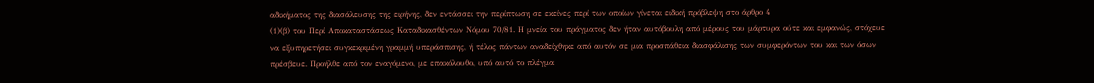αδικήματος της διασάλευσης της ειρήνης, δεν εντάσσει την περίπτωση σε εκείνες περί των οποίων γίνεται ειδική πρόβλεψη στο άρθρο 4
(1)(β) του Περί Αποκαταστάσεως Καταδικασθέντων Νόμου 70/81. Η μνεία του πράγματος δεν ήταν αυτόβουλη από μέρους του μάρτυρα ούτε και εμφανώς, στόχευε να εξυπηρετήσει συγκεκριμένη γραμμή υπεράσπισης, ή τέλος πάντων αναδείχθηκε από αυτόν σε μια προσπάθεια διασφάλισης των συμφερόντων του και των όσων πρέσβευε. Προήλθε από τον εναγόμενο, με επακόλουθο, υπό αυτό το πλέγμα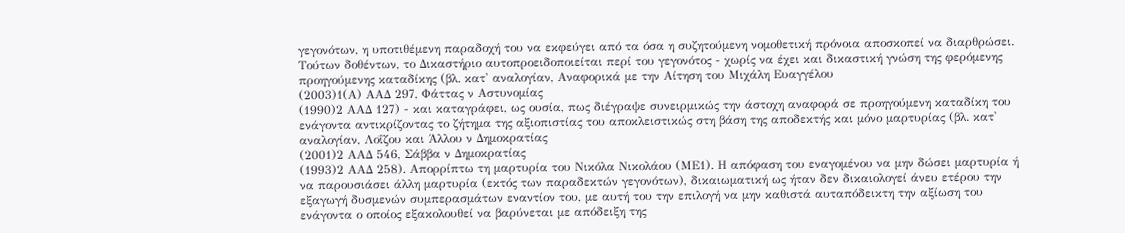γεγονότων, η υποτιθέμενη παραδοχή του να εκφεύγει από τα όσα η συζητούμενη νομοθετική πρόνοια αποσκοπεί να διαρθρώσει. Τούτων δοθέντων, το Δικαστήριο αυτοπροειδοποιείται περί του γεγονότος - χωρίς να έχει και δικαστική γνώση της φερόμενης προηγούμενης καταδίκης (βλ. κατ' αναλογίαν, Αναφορικά με την Αίτηση του Μιχάλη Ευαγγέλου
(2003)1(Α) ΑΑΔ 297, Φάττας ν Αστυνομίας
(1990)2 ΑΑΔ 127) - και καταγράφει, ως ουσία, πως διέγραψε συνειρμικώς την άστοχη αναφορά σε προηγούμενη καταδίκη του ενάγοντα αντικρίζοντας το ζήτημα της αξιοπιστίας του αποκλειστικώς στη βάση της αποδεκτής και μόνο μαρτυρίας (βλ. κατ' αναλογίαν, Λοΐζου και Άλλου ν Δημοκρατίας
(2001)2 ΑΑΔ 546, Σάββα ν Δημοκρατίας
(1993)2 ΑΑΔ 258). Απορρίπτω τη μαρτυρία του Νικόλα Νικολάου (ΜΕ1). Η απόφαση του εναγομένου να μην δώσει μαρτυρία ή να παρουσιάσει άλλη μαρτυρία (εκτός των παραδεκτών γεγονότων), δικαιωματική ως ήταν δεν δικαιολογεί άνευ ετέρου την εξαγωγή δυσμενών συμπερασμάτων εναντίον του, με αυτή του την επιλογή να μην καθιστά αυταπόδεικτη την αξίωση του ενάγοντα ο οποίος εξακολουθεί να βαρύνεται με απόδειξη της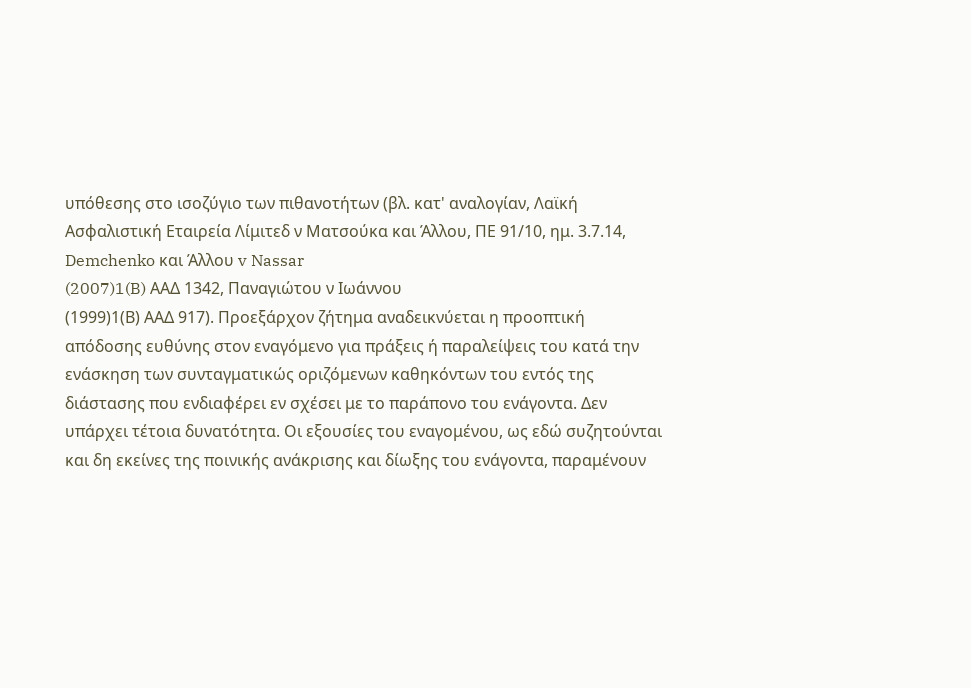υπόθεσης στο ισοζύγιο των πιθανοτήτων (βλ. κατ' αναλογίαν, Λαϊκή Ασφαλιστική Εταιρεία Λίμιτεδ ν Ματσούκα και Άλλου, ΠΕ 91/10, ημ. 3.7.14, Demchenko και Άλλου v Nassar
(2007)1(B) ΑΑΔ 1342, Παναγιώτου ν Ιωάννου
(1999)1(Β) ΑΑΔ 917). Προεξάρχον ζήτημα αναδεικνύεται η προοπτική απόδοσης ευθύνης στον εναγόμενο για πράξεις ή παραλείψεις του κατά την ενάσκηση των συνταγματικώς οριζόμενων καθηκόντων του εντός της διάστασης που ενδιαφέρει εν σχέσει με το παράπονο του ενάγοντα. Δεν υπάρχει τέτοια δυνατότητα. Οι εξουσίες του εναγομένου, ως εδώ συζητούνται και δη εκείνες της ποινικής ανάκρισης και δίωξης του ενάγοντα, παραμένουν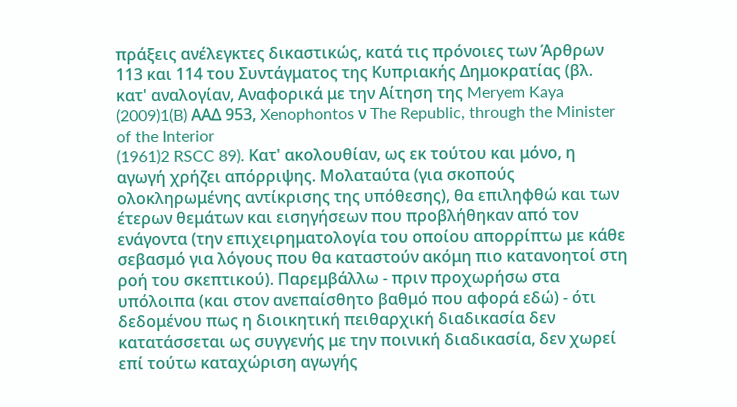πράξεις ανέλεγκτες δικαστικώς, κατά τις πρόνοιες των Άρθρων 113 και 114 του Συντάγματος της Κυπριακής Δημοκρατίας (βλ. κατ' αναλογίαν, Αναφορικά με την Αίτηση της Meryem Kaya
(2009)1(B) ΑΑΔ 953, Xenophontos ν The Republic, through the Minister of the Interior
(1961)2 RSCC 89). Κατ' ακολουθίαν, ως εκ τούτου και μόνο, η αγωγή χρήζει απόρριψης. Μολαταύτα (για σκοπούς ολοκληρωμένης αντίκρισης της υπόθεσης), θα επιληφθώ και των έτερων θεμάτων και εισηγήσεων που προβλήθηκαν από τον ενάγοντα (την επιχειρηματολογία του οποίου απορρίπτω με κάθε σεβασμό για λόγους που θα καταστούν ακόμη πιο κατανοητοί στη ροή του σκεπτικού). Παρεμβάλλω - πριν προχωρήσω στα υπόλοιπα (και στον ανεπαίσθητο βαθμό που αφορά εδώ) - ότι δεδομένου πως η διοικητική πειθαρχική διαδικασία δεν κατατάσσεται ως συγγενής με την ποινική διαδικασία, δεν χωρεί επί τούτω καταχώριση αγωγής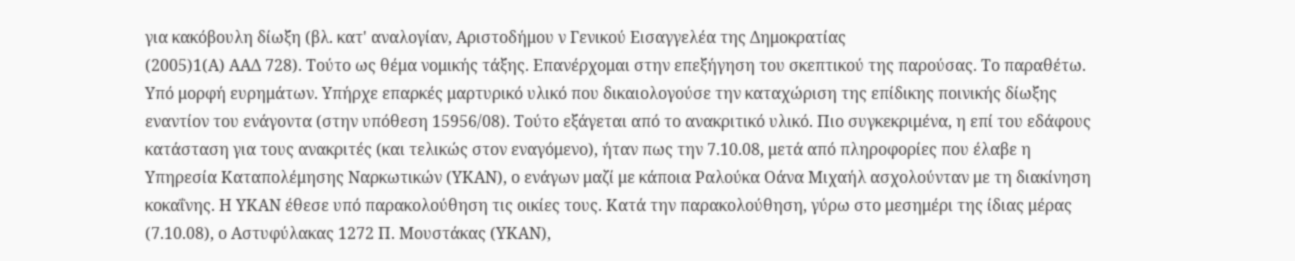για κακόβουλη δίωξη (βλ. κατ' αναλογίαν, Αριστοδήμου ν Γενικού Εισαγγελέα της Δημοκρατίας
(2005)1(Α) ΑΑΔ 728). Τούτο ως θέμα νομικής τάξης. Επανέρχομαι στην επεξήγηση του σκεπτικού της παρούσας. Το παραθέτω. Υπό μορφή ευρημάτων. Υπήρχε επαρκές μαρτυρικό υλικό που δικαιολογούσε την καταχώριση της επίδικης ποινικής δίωξης εναντίον του ενάγοντα (στην υπόθεση 15956/08). Τούτο εξάγεται από το ανακριτικό υλικό. Πιο συγκεκριμένα, η επί του εδάφους κατάσταση για τους ανακριτές (και τελικώς στον εναγόμενο), ήταν πως την 7.10.08, μετά από πληροφορίες που έλαβε η Υπηρεσία Καταπολέμησης Ναρκωτικών (ΥΚΑΝ), ο ενάγων μαζί με κάποια Ραλούκα Οάνα Μιχαήλ ασχολούνταν με τη διακίνηση κοκαΐνης. Η ΥΚΑΝ έθεσε υπό παρακολούθηση τις οικίες τους. Κατά την παρακολούθηση, γύρω στο μεσημέρι της ίδιας μέρας (7.10.08), ο Αστυφύλακας 1272 Π. Μουστάκας (ΥΚΑΝ),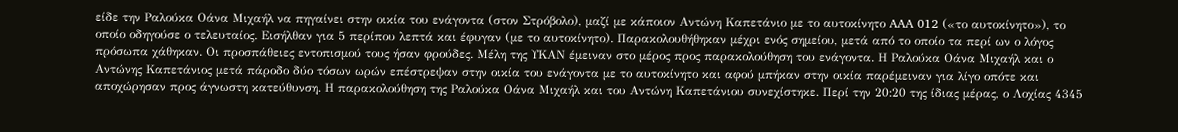είδε την Ραλούκα Οάνα Μιχαήλ να πηγαίνει στην οικία του ενάγοντα (στον Στρόβολο), μαζί με κάποιον Αντώνη Καπετάνιο με το αυτοκίνητο AAA 012 («το αυτοκίνητο»), το οποίο οδηγούσε ο τελευταίος. Εισήλθαν για 5 περίπου λεπτά και έφυγαν (με το αυτοκίνητο). Παρακολουθήθηκαν μέχρι ενός σημείου, μετά από το οποίο τα περί ων ο λόγος πρόσωπα χάθηκαν. Οι προσπάθειες εντοπισμού τους ήσαν φρούδες. Μέλη της ΥΚΑΝ έμειναν στο μέρος προς παρακολούθηση του ενάγοντα. Η Ραλούκα Οάνα Μιχαήλ και ο Αντώνης Καπετάνιος μετά πάροδο δύο τόσων ωρών επέστρεψαν στην οικία του ενάγοντα με το αυτοκίνητο και αφού μπήκαν στην οικία παρέμειναν για λίγο οπότε και αποχώρησαν προς άγνωστη κατεύθυνση. Η παρακολούθηση της Ραλούκα Οάνα Μιχαήλ και του Αντώνη Καπετάνιου συνεχίστηκε. Περί την 20:20 της ίδιας μέρας, ο Λοχίας 4345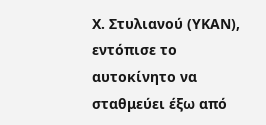Χ. Στυλιανού (ΥΚΑΝ), εντόπισε το αυτοκίνητο να σταθμεύει έξω από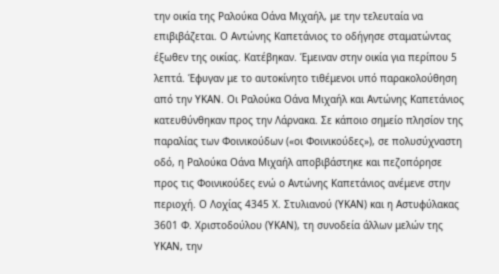την οικία της Ραλούκα Οάνα Μιχαήλ, με την τελευταία να επιβιβάζεται. Ο Αντώνης Καπετάνιος το οδήγησε σταματώντας έξωθεν της οικίας. Κατέβηκαν. Έμειναν στην οικία για περίπου 5 λεπτά. Έφυγαν με το αυτοκίνητο τιθέμενοι υπό παρακολούθηση από την ΥΚΑΝ. Οι Ραλούκα Οάνα Μιχαήλ και Αντώνης Καπετάνιος κατευθύνθηκαν προς την Λάρνακα. Σε κάποιο σημείο πλησίον της παραλίας των Φοινικούδων («οι Φοινικούδες»), σε πολυσύχναστη οδό, η Ραλούκα Οάνα Μιχαήλ αποβιβάστηκε και πεζοπόρησε προς τις Φοινικούδες ενώ ο Αντώνης Καπετάνιος ανέμενε στην περιοχή. Ο Λοχίας 4345 Χ. Στυλιανού (ΥΚΑΝ) και η Αστυφύλακας 3601 Φ. Χριστοδούλου (ΥΚΑΝ), τη συνοδεία άλλων μελών της ΥΚΑΝ, την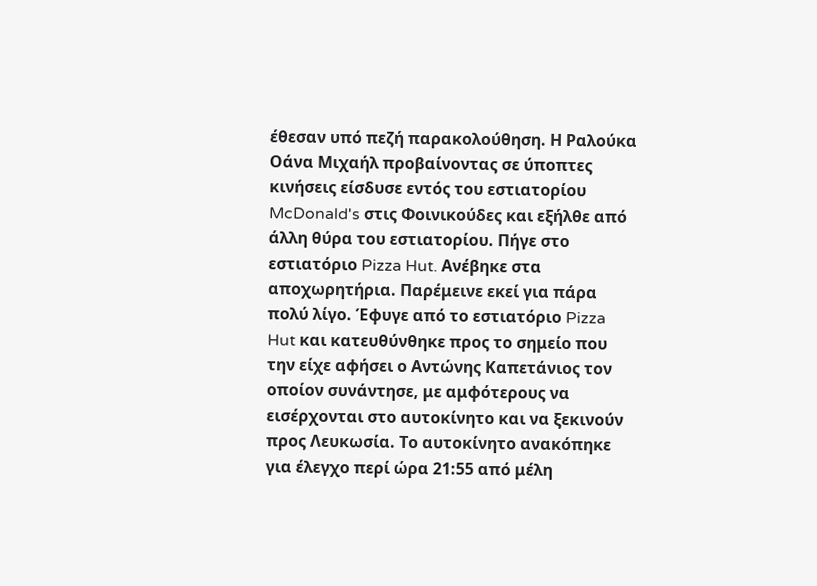έθεσαν υπό πεζή παρακολούθηση. Η Ραλούκα Οάνα Μιχαήλ προβαίνοντας σε ύποπτες κινήσεις είσδυσε εντός του εστιατορίου McDonald's στις Φοινικούδες και εξήλθε από άλλη θύρα του εστιατορίου. Πήγε στο εστιατόριο Pizza Hut. Ανέβηκε στα αποχωρητήρια. Παρέμεινε εκεί για πάρα πολύ λίγο. Έφυγε από το εστιατόριο Pizza Hut και κατευθύνθηκε προς το σημείο που την είχε αφήσει ο Αντώνης Καπετάνιος τον οποίον συνάντησε, με αμφότερους να εισέρχονται στο αυτοκίνητο και να ξεκινούν προς Λευκωσία. Το αυτοκίνητο ανακόπηκε για έλεγχο περί ώρα 21:55 από μέλη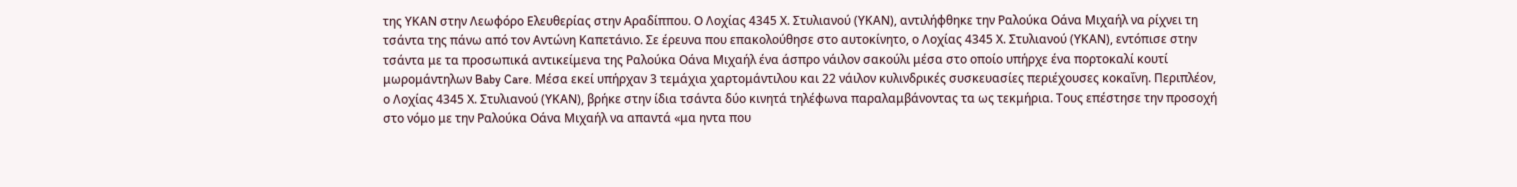της ΥΚΑΝ στην Λεωφόρο Ελευθερίας στην Αραδίππου. Ο Λοχίας 4345 Χ. Στυλιανού (ΥΚΑΝ), αντιλήφθηκε την Ραλούκα Οάνα Μιχαήλ να ρίχνει τη τσάντα της πάνω από τον Αντώνη Καπετάνιο. Σε έρευνα που επακολούθησε στο αυτοκίνητο, ο Λοχίας 4345 Χ. Στυλιανού (ΥΚΑΝ), εντόπισε στην τσάντα με τα προσωπικά αντικείμενα της Ραλούκα Οάνα Μιχαήλ ένα άσπρο νάιλον σακούλι μέσα στο οποίο υπήρχε ένα πορτοκαλί κουτί μωρομάντηλων Baby Care. Μέσα εκεί υπήρχαν 3 τεμάχια χαρτομάντιλου και 22 νάιλον κυλινδρικές συσκευασίες περιέχουσες κοκαΐνη. Περιπλέον, ο Λοχίας 4345 Χ. Στυλιανού (ΥΚΑΝ), βρήκε στην ίδια τσάντα δύο κινητά τηλέφωνα παραλαμβάνοντας τα ως τεκμήρια. Τους επέστησε την προσοχή στο νόμο με την Ραλούκα Οάνα Μιχαήλ να απαντά «μα ηντα που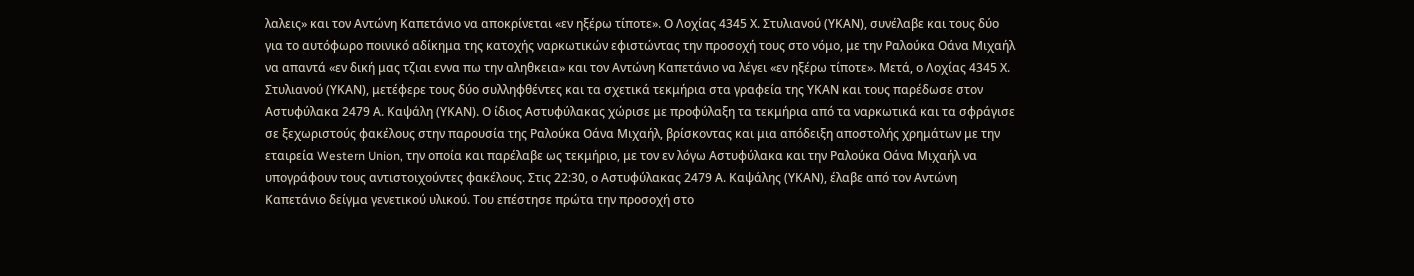λαλεις» και τον Αντώνη Καπετάνιο να αποκρίνεται «εν ηξέρω τίποτε». Ο Λοχίας 4345 Χ. Στυλιανού (ΥΚΑΝ), συνέλαβε και τους δύο για το αυτόφωρο ποινικό αδίκημα της κατοχής ναρκωτικών εφιστώντας την προσοχή τους στο νόμο, με την Ραλούκα Οάνα Μιχαήλ να απαντά «εν δική μας τζιαι εννα πω την αληθκεια» και τον Αντώνη Καπετάνιο να λέγει «εν ηξέρω τίποτε». Μετά, ο Λοχίας 4345 Χ. Στυλιανού (ΥΚΑΝ), μετέφερε τους δύο συλληφθέντες και τα σχετικά τεκμήρια στα γραφεία της ΥΚΑΝ και τους παρέδωσε στον Αστυφύλακα 2479 Α. Καψάλη (ΥΚΑΝ). Ο ίδιος Αστυφύλακας χώρισε με προφύλαξη τα τεκμήρια από τα ναρκωτικά και τα σφράγισε σε ξεχωριστούς φακέλους στην παρουσία της Ραλούκα Οάνα Μιχαήλ, βρίσκοντας και μια απόδειξη αποστολής χρημάτων με την εταιρεία Western Union, την οποία και παρέλαβε ως τεκμήριο, με τον εν λόγω Αστυφύλακα και την Ραλούκα Οάνα Μιχαήλ να υπογράφουν τους αντιστοιχούντες φακέλους. Στις 22:30, ο Αστυφύλακας 2479 Α. Καψάλης (ΥΚΑΝ), έλαβε από τον Αντώνη Καπετάνιο δείγμα γενετικού υλικού. Του επέστησε πρώτα την προσοχή στο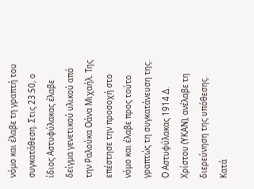νόμο και έλαβε τη γραπτή του συγκατάθεση. Στις 23:50, ο ίδιος Αστυφύλακας έλαβε δείγμα γενετικού υλικού από την Ραλούκα Οάνα Μιχαήλ. Της επέστησε την προσοχή στο νόμο και έλαβε προς τούτο γραπτώς τη συγκατάνευση της. Ο Αστυφύλακας 1914 Δ. Χρίστου (ΥΚΑΝ), ανέλαβε τη διερεύνηση της υπόθεσης. Κατά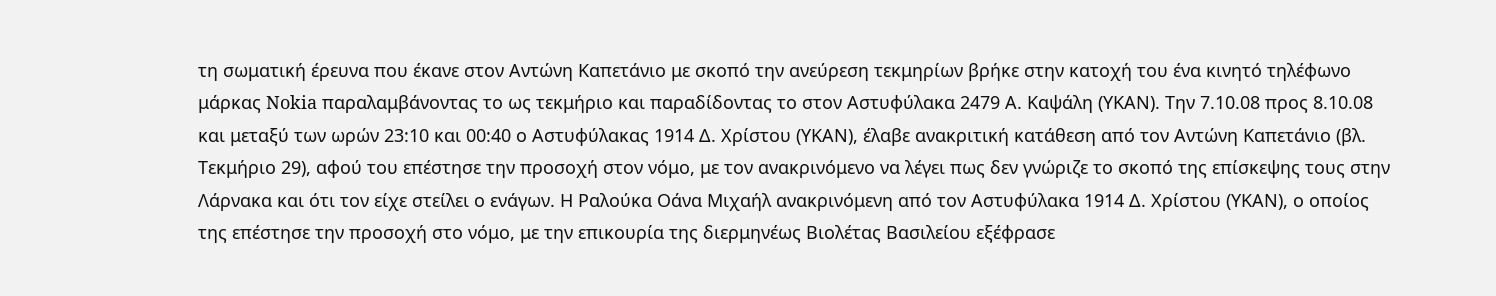τη σωματική έρευνα που έκανε στον Αντώνη Καπετάνιο με σκοπό την ανεύρεση τεκμηρίων βρήκε στην κατοχή του ένα κινητό τηλέφωνο μάρκας Nokia παραλαμβάνοντας το ως τεκμήριο και παραδίδοντας το στον Αστυφύλακα 2479 Α. Καψάλη (ΥΚΑΝ). Την 7.10.08 προς 8.10.08 και μεταξύ των ωρών 23:10 και 00:40 ο Αστυφύλακας 1914 Δ. Χρίστου (ΥΚΑΝ), έλαβε ανακριτική κατάθεση από τον Αντώνη Καπετάνιο (βλ. Τεκμήριο 29), αφού του επέστησε την προσοχή στον νόμο, με τον ανακρινόμενο να λέγει πως δεν γνώριζε το σκοπό της επίσκεψης τους στην Λάρνακα και ότι τον είχε στείλει ο ενάγων. Η Ραλούκα Οάνα Μιχαήλ ανακρινόμενη από τον Αστυφύλακα 1914 Δ. Χρίστου (ΥΚΑΝ), ο οποίος της επέστησε την προσοχή στο νόμο, με την επικουρία της διερμηνέως Βιολέτας Βασιλείου εξέφρασε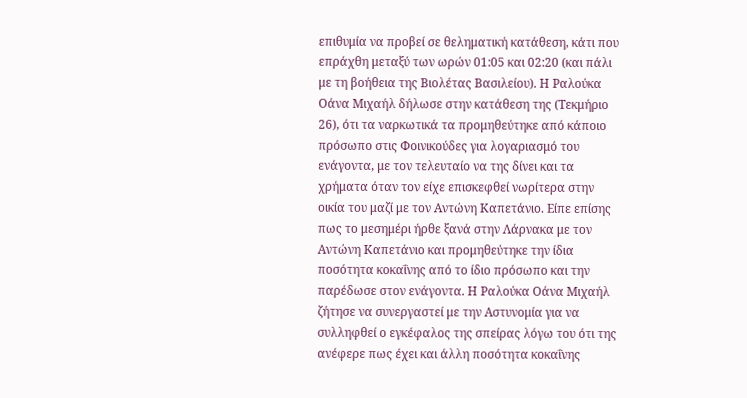επιθυμία να προβεί σε θεληματική κατάθεση, κάτι που επράχθη μεταξύ των ωρών 01:05 και 02:20 (και πάλι με τη βοήθεια της Βιολέτας Βασιλείου). Η Ραλούκα Οάνα Μιχαήλ δήλωσε στην κατάθεση της (Τεκμήριο 26), ότι τα ναρκωτικά τα προμηθεύτηκε από κάποιο πρόσωπο στις Φοινικούδες για λογαριασμό του ενάγοντα, με τον τελευταίο να της δίνει και τα χρήματα όταν τον είχε επισκεφθεί νωρίτερα στην οικία του μαζί με τον Αντώνη Καπετάνιο. Είπε επίσης πως το μεσημέρι ήρθε ξανά στην Λάρνακα με τον Αντώνη Καπετάνιο και προμηθεύτηκε την ίδια ποσότητα κοκαΐνης από το ίδιο πρόσωπο και την παρέδωσε στον ενάγοντα. Η Ραλούκα Οάνα Μιχαήλ ζήτησε να συνεργαστεί με την Αστυνομία για να συλληφθεί ο εγκέφαλος της σπείρας λόγω του ότι της ανέφερε πως έχει και άλλη ποσότητα κοκαΐνης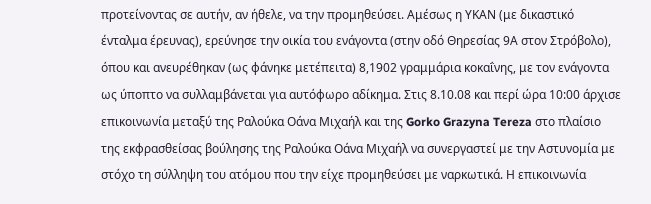προτείνοντας σε αυτήν, αν ήθελε, να την προμηθεύσει. Αμέσως η ΥΚΑΝ (με δικαστικό ένταλμα έρευνας), ερεύνησε την οικία του ενάγοντα (στην οδό Θηρεσίας 9Α στον Στρόβολο), όπου και ανευρέθηκαν (ως φάνηκε μετέπειτα) 8,1902 γραμμάρια κοκαΐνης, με τον ενάγοντα ως ύποπτο να συλλαμβάνεται για αυτόφωρο αδίκημα. Στις 8.10.08 και περί ώρα 10:00 άρχισε επικοινωνία μεταξύ της Ραλούκα Οάνα Μιχαήλ και της Gorko Grazyna Tereza στο πλαίσιο της εκφρασθείσας βούλησης της Ραλούκα Οάνα Μιχαήλ να συνεργαστεί με την Αστυνομία με στόχο τη σύλληψη του ατόμου που την είχε προμηθεύσει με ναρκωτικά. Η επικοινωνία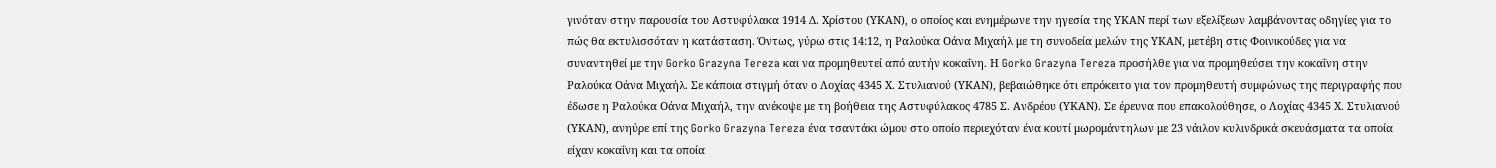γινόταν στην παρουσία του Αστυφύλακα 1914 Δ. Χρίστου (ΥΚΑΝ), ο οποίος και ενημέρωνε την ηγεσία της ΥΚΑΝ περί των εξελίξεων λαμβάνοντας οδηγίες για το πώς θα εκτυλισσόταν η κατάσταση. Όντως, γύρω στις 14:12, η Ραλούκα Οάνα Μιχαήλ με τη συνοδεία μελών της ΥΚΑΝ, μετέβη στις Φοινικούδες για να συναντηθεί με την Gorko Grazyna Tereza και να προμηθευτεί από αυτήν κοκαΐνη. Η Gorko Grazyna Tereza προσήλθε για να προμηθεύσει την κοκαΐνη στην Ραλούκα Οάνα Μιχαήλ. Σε κάποια στιγμή όταν ο Λοχίας 4345 Χ. Στυλιανού (ΥΚΑΝ), βεβαιώθηκε ότι επρόκειτο για τον προμηθευτή συμφώνως της περιγραφής που έδωσε η Ραλούκα Οάνα Μιχαήλ, την ανέκοψε με τη βοήθεια της Αστυφύλακος 4785 Σ. Ανδρέου (ΥΚΑΝ). Σε έρευνα που επακολούθησε, ο Λοχίας 4345 Χ. Στυλιανού (ΥΚΑΝ), ανηύρε επί της Gorko Grazyna Tereza ένα τσαντάκι ώμου στο οποίο περιεχόταν ένα κουτί μωρομάντηλων με 23 νάιλον κυλινδρικά σκευάσματα τα οποία είχαν κοκαΐνη και τα οποία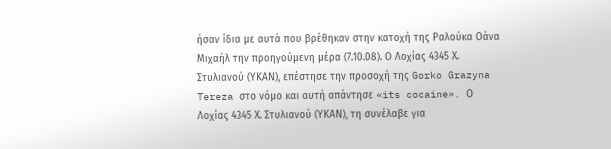ήσαν ίδια με αυτά που βρέθηκαν στην κατοχή της Ραλούκα Οάνα Μιχαήλ την προηγούμενη μέρα (7.10.08). Ο Λοχίας 4345 Χ. Στυλιανού (ΥΚΑΝ), επέστησε την προσοχή της Gorko Grazyna Tereza στο νόμο και αυτή απάντησε «its cocaine». Ο Λοχίας 4345 Χ. Στυλιανού (ΥΚΑΝ), τη συνέλαβε για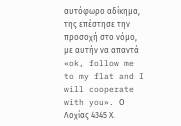αυτόφωρο αδίκημα, της επέστησε την προσοχή στο νόμο, με αυτήν να απαντά «ok, follow me to my flat and I will cooperate with you». Ο Λοχίας 4345 Χ.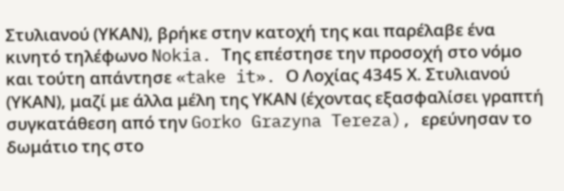Στυλιανού (ΥΚΑΝ), βρήκε στην κατοχή της και παρέλαβε ένα κινητό τηλέφωνο Nokia. Της επέστησε την προσοχή στο νόμο και τούτη απάντησε «take it». Ο Λοχίας 4345 Χ. Στυλιανού (ΥΚΑΝ), μαζί με άλλα μέλη της ΥΚΑΝ (έχοντας εξασφαλίσει γραπτή συγκατάθεση από την Gorko Grazyna Tereza), ερεύνησαν το δωμάτιο της στο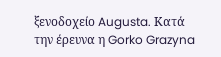ξενοδοχείο Augusta. Κατά την έρευνα η Gorko Grazyna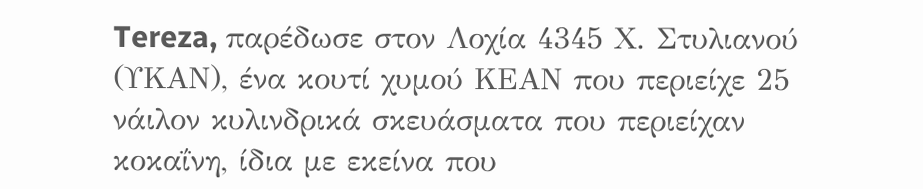Tereza, παρέδωσε στον Λοχία 4345 Χ. Στυλιανού (ΥΚΑΝ), ένα κουτί χυμού ΚΕΑΝ που περιείχε 25 νάιλον κυλινδρικά σκευάσματα που περιείχαν κοκαΐνη, ίδια με εκείνα που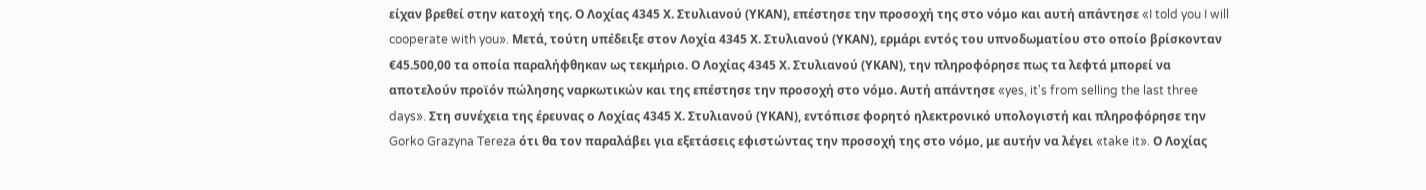είχαν βρεθεί στην κατοχή της. Ο Λοχίας 4345 Χ. Στυλιανού (ΥΚΑΝ), επέστησε την προσοχή της στο νόμο και αυτή απάντησε «I told you I will cooperate with you». Μετά, τούτη υπέδειξε στον Λοχία 4345 Χ. Στυλιανού (ΥΚΑΝ), ερμάρι εντός του υπνοδωματίου στο οποίο βρίσκονταν €45.500,00 τα οποία παραλήφθηκαν ως τεκμήριο. Ο Λοχίας 4345 Χ. Στυλιανού (ΥΚΑΝ), την πληροφόρησε πως τα λεφτά μπορεί να αποτελούν προϊόν πώλησης ναρκωτικών και της επέστησε την προσοχή στο νόμο. Αυτή απάντησε «yes, it's from selling the last three days». Στη συνέχεια της έρευνας ο Λοχίας 4345 Χ. Στυλιανού (ΥΚΑΝ), εντόπισε φορητό ηλεκτρονικό υπολογιστή και πληροφόρησε την Gorko Grazyna Tereza ότι θα τον παραλάβει για εξετάσεις εφιστώντας την προσοχή της στο νόμο, με αυτήν να λέγει «take it». Ο Λοχίας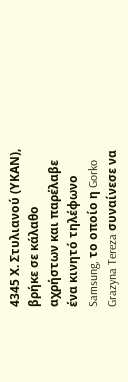4345 Χ. Στυλιανού (ΥΚΑΝ), βρήκε σε κάλαθο αχρήστων και παρέλαβε ένα κινητό τηλέφωνο Samsung, το οποίο η Gorko Grazyna Tereza συναίνεσε να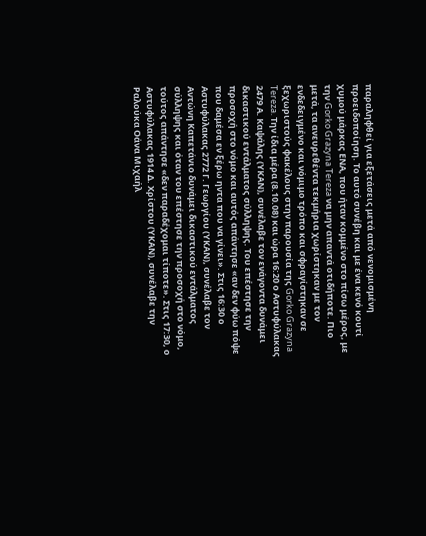παραληφθεί για εξετάσεις μετά από νενομισμένη προειδοποίηση. Το αυτό συνέβη και με ένα κενό κουτί χυμού μάρκας ΕΝΑ, που ήταν κομμένο στο πίσω μέρος, με την Gorko Grazyna Tereza να μην απαντά οτιδήποτε. Πιο μετά, τα ανευρεθέντα τεκμήρια χωρίστηκαν με τον ενδεδειγμένο και νόμιμο τρόπο και σφραγίστηκαν σε ξεχωριστούς φακέλους στην παρουσία της Gorko Grazyna Tereza. Την ίδια μέρα (8.10.08) και ώρα 16:20 ο Αστυφύλακας 2479 Α. Καψάλης (ΥΚΑΝ), συνέλαβε τον ενάγοντα δυνάμει δικαστικού εντάλματος σύλληψης. Του επέστησε την προσοχή στο νόμο και αυτός απάντησε «αν δεν φύω πόψε που δαμέσα εν ξέρω ηντα που να γίνει». Στις 16:30 ο Αστυφύλακας 2772 Γ. Γεωργίου (ΥΚΑΝ), συνέλαβε τον Αντώνη Καπετάνιο δυνάμει δικαστικού εντάλματος σύλληψης και όταν του επέστησε την προσοχή στο νόμο, τούτος απάντησε «δεν παραδέχομαι τίποτε». Στις 17:30, ο Αστυφύλακας 1914 Δ. Χρίστου (ΥΚΑΝ), συνέλαβε την Ραλούκα Οάνα Μιχαήλ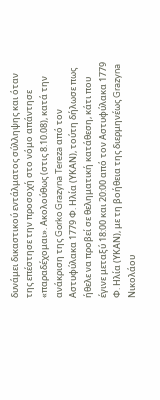δυνάμει δικαστικού εντάλματος σύλληψης και όταν της επέστησε την προσοχή στο νόμο απάντησε «παραδέχομαι». Ακολούθως (στις 8.10.08), κατά την ανάκριση της Gorko Grazyna Tereza από τον Αστυφύλακα 1779 Φ. Ηλία (ΥΚΑΝ), τούτη δήλωσε πως ήθελε να προβεί σε θεληματική κατάθεση, κάτι που έγινε μεταξύ 18:00 και 20:00 από τον Αστυφύλακα 1779 Φ. Ηλία (ΥΚΑΝ), με τη βοήθεια της διερμηνέως Grazyna Νικολάου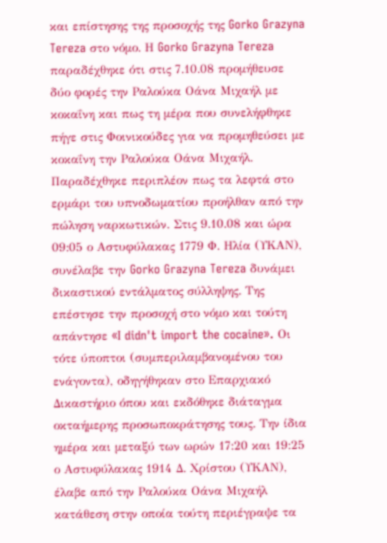και επίστησης της προσοχής της Gorko Grazyna Tereza στο νόμο. Η Gorko Grazyna Tereza παραδέχθηκε ότι στις 7.10.08 προμήθευσε δύο φορές την Ραλούκα Οάνα Μιχαήλ με κοκαΐνη και πως τη μέρα που συνελήφθηκε πήγε στις Φοινικούδες για να προμηθεύσει με κοκαΐνη την Ραλούκα Οάνα Μιχαήλ. Παραδέχθηκε περιπλέον πως τα λεφτά στο ερμάρι του υπνοδωματίου προήλθαν από την πώληση ναρκωτικών. Στις 9.10.08 και ώρα 09:05 ο Αστυφύλακας 1779 Φ. Ηλία (ΥΚΑΝ), συνέλαβε την Gorko Grazyna Tereza δυνάμει δικαστικού εντάλματος σύλληψης. Της επέστησε την προσοχή στο νόμο και τούτη απάντησε «I didn't import the cocaine». Οι τότε ύποπτοι (συμπεριλαμβανομένου του ενάγοντα), οδηγήθηκαν στο Επαρχιακό Δικαστήριο όπου και εκδόθηκε διάταγμα οκταήμερης προσωποκράτησης τους. Την ίδια ημέρα και μεταξύ των ωρών 17:20 και 19:25 ο Αστυφύλακας 1914 Δ. Χρίστου (ΥΚΑΝ), έλαβε από την Ραλούκα Οάνα Μιχαήλ κατάθεση στην οποία τούτη περιέγραψε τα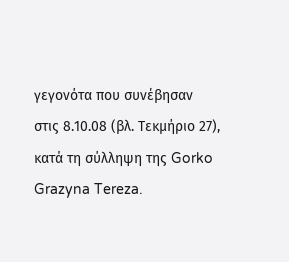γεγονότα που συνέβησαν στις 8.10.08 (βλ. Τεκμήριο 27), κατά τη σύλληψη της Gorko Grazyna Tereza.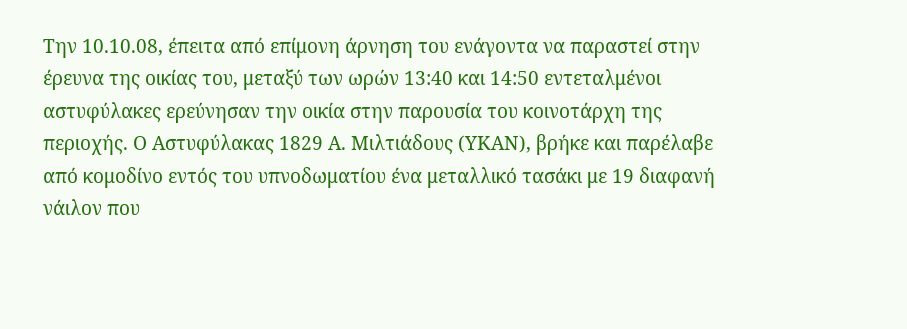Την 10.10.08, έπειτα από επίμονη άρνηση του ενάγοντα να παραστεί στην έρευνα της οικίας του, μεταξύ των ωρών 13:40 και 14:50 εντεταλμένοι αστυφύλακες ερεύνησαν την οικία στην παρουσία του κοινοτάρχη της περιοχής. Ο Αστυφύλακας 1829 Α. Μιλτιάδους (ΥΚΑΝ), βρήκε και παρέλαβε από κομοδίνο εντός του υπνοδωματίου ένα μεταλλικό τασάκι με 19 διαφανή νάιλον που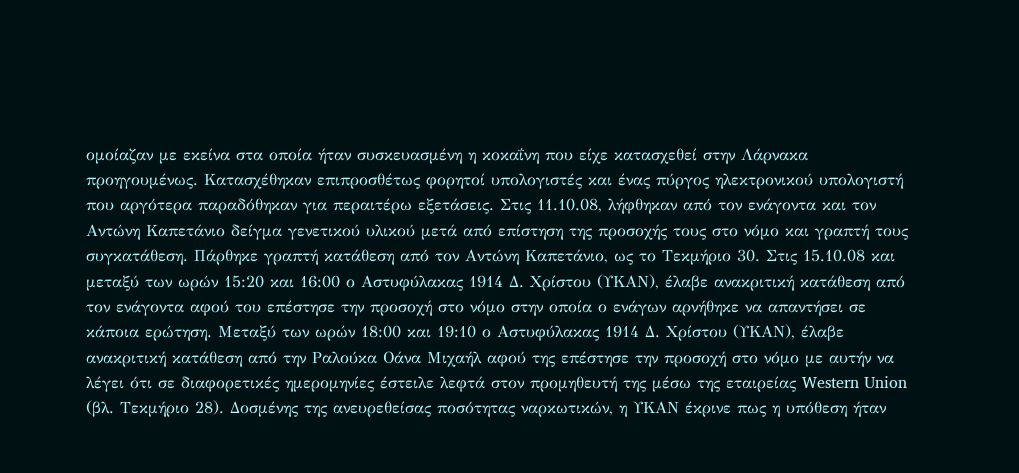ομοίαζαν με εκείνα στα οποία ήταν συσκευασμένη η κοκαΐνη που είχε κατασχεθεί στην Λάρνακα προηγουμένως. Κατασχέθηκαν επιπροσθέτως φορητοί υπολογιστές και ένας πύργος ηλεκτρονικού υπολογιστή που αργότερα παραδόθηκαν για περαιτέρω εξετάσεις. Στις 11.10.08, λήφθηκαν από τον ενάγοντα και τον Αντώνη Καπετάνιο δείγμα γενετικού υλικού μετά από επίστηση της προσοχής τους στο νόμο και γραπτή τους συγκατάθεση. Πάρθηκε γραπτή κατάθεση από τον Αντώνη Καπετάνιο, ως το Τεκμήριο 30. Στις 15.10.08 και μεταξύ των ωρών 15:20 και 16:00 ο Αστυφύλακας 1914 Δ. Χρίστου (ΥΚΑΝ), έλαβε ανακριτική κατάθεση από τον ενάγοντα αφού του επέστησε την προσοχή στο νόμο στην οποία ο ενάγων αρνήθηκε να απαντήσει σε κάποια ερώτηση. Μεταξύ των ωρών 18:00 και 19:10 ο Αστυφύλακας 1914 Δ. Χρίστου (ΥΚΑΝ), έλαβε ανακριτική κατάθεση από την Ραλούκα Οάνα Μιχαήλ αφού της επέστησε την προσοχή στο νόμο με αυτήν να λέγει ότι σε διαφορετικές ημερομηνίες έστειλε λεφτά στον προμηθευτή της μέσω της εταιρείας Western Union (βλ. Τεκμήριο 28). Δοσμένης της ανευρεθείσας ποσότητας ναρκωτικών, η ΥΚΑΝ έκρινε πως η υπόθεση ήταν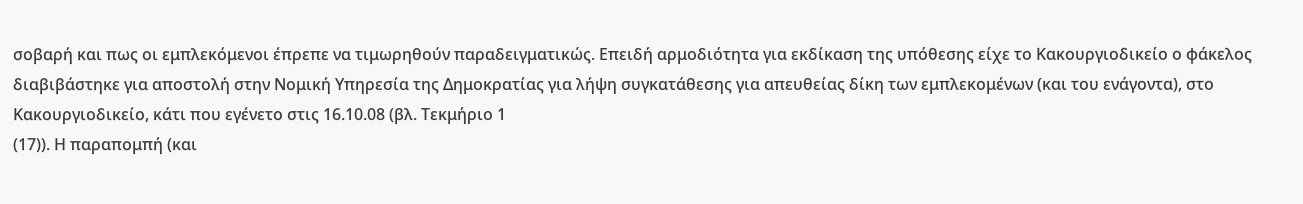σοβαρή και πως οι εμπλεκόμενοι έπρεπε να τιμωρηθούν παραδειγματικώς. Επειδή αρμοδιότητα για εκδίκαση της υπόθεσης είχε το Κακουργιοδικείο ο φάκελος διαβιβάστηκε για αποστολή στην Νομική Υπηρεσία της Δημοκρατίας για λήψη συγκατάθεσης για απευθείας δίκη των εμπλεκομένων (και του ενάγοντα), στο Κακουργιοδικείο, κάτι που εγένετο στις 16.10.08 (βλ. Τεκμήριο 1
(17)). Η παραπομπή (και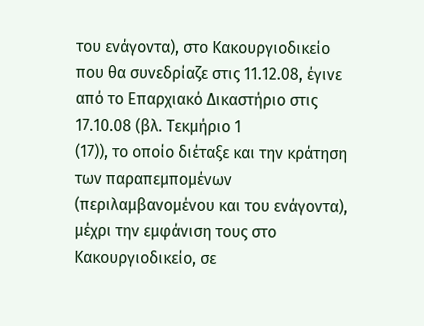του ενάγοντα), στο Κακουργιοδικείο που θα συνεδρίαζε στις 11.12.08, έγινε από το Επαρχιακό Δικαστήριο στις 17.10.08 (βλ. Τεκμήριο 1
(17)), το οποίο διέταξε και την κράτηση των παραπεμπομένων (περιλαμβανομένου και του ενάγοντα), μέχρι την εμφάνιση τους στο Κακουργιοδικείο, σε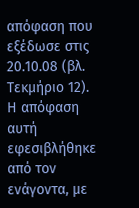απόφαση που εξέδωσε στις 20.10.08 (βλ. Τεκμήριο 12). Η απόφαση αυτή εφεσιβλήθηκε από τον ενάγοντα, με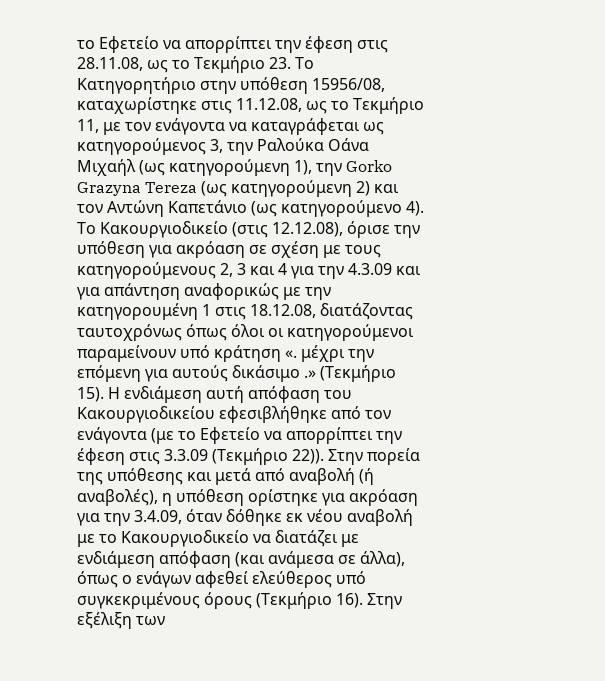το Εφετείο να απορρίπτει την έφεση στις 28.11.08, ως το Τεκμήριο 23. Το Κατηγορητήριο στην υπόθεση 15956/08, καταχωρίστηκε στις 11.12.08, ως το Τεκμήριο 11, με τον ενάγοντα να καταγράφεται ως κατηγορούμενος 3, την Ραλούκα Οάνα Μιχαήλ (ως κατηγορούμενη 1), την Gorko Grazyna Tereza (ως κατηγορούμενη 2) και τον Αντώνη Καπετάνιο (ως κατηγορούμενο 4). Το Κακουργιοδικείο (στις 12.12.08), όρισε την υπόθεση για ακρόαση σε σχέση με τους κατηγορούμενους 2, 3 και 4 για την 4.3.09 και για απάντηση αναφορικώς με την κατηγορουμένη 1 στις 18.12.08, διατάζοντας ταυτοχρόνως όπως όλοι οι κατηγορούμενοι παραμείνουν υπό κράτηση «. μέχρι την επόμενη για αυτούς δικάσιμο .» (Τεκμήριο 15). Η ενδιάμεση αυτή απόφαση του Κακουργιοδικείου εφεσιβλήθηκε από τον ενάγοντα (με το Εφετείο να απορρίπτει την έφεση στις 3.3.09 (Τεκμήριο 22)). Στην πορεία της υπόθεσης και μετά από αναβολή (ή αναβολές), η υπόθεση ορίστηκε για ακρόαση για την 3.4.09, όταν δόθηκε εκ νέου αναβολή με το Κακουργιοδικείο να διατάζει με ενδιάμεση απόφαση (και ανάμεσα σε άλλα), όπως ο ενάγων αφεθεί ελεύθερος υπό συγκεκριμένους όρους (Τεκμήριο 16). Στην εξέλιξη των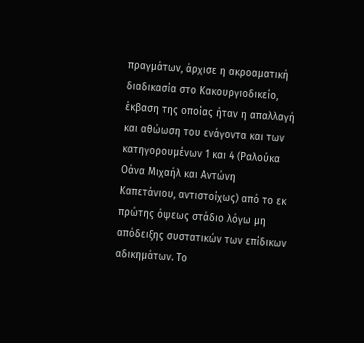πραγμάτων, άρχισε η ακροαματική διαδικασία στο Κακουργιοδικείο, έκβαση της οποίας ήταν η απαλλαγή και αθώωση του ενάγοντα και των κατηγορουμένων 1 και 4 (Ραλούκα Οάνα Μιχαήλ και Αντώνη Καπετάνιου, αντιστοίχως) από το εκ πρώτης όψεως στάδιο λόγω μη απόδειξης συστατικών των επίδικων αδικημάτων. Το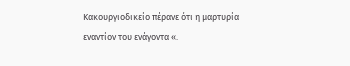Κακουργιοδικείο πέρανε ότι η μαρτυρία εναντίον του ενάγοντα «.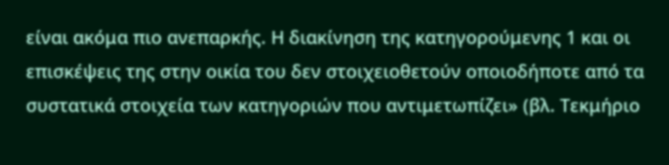είναι ακόμα πιο ανεπαρκής. Η διακίνηση της κατηγορούμενης 1 και οι επισκέψεις της στην οικία του δεν στοιχειοθετούν οποιοδήποτε από τα συστατικά στοιχεία των κατηγοριών που αντιμετωπίζει» (βλ. Τεκμήριο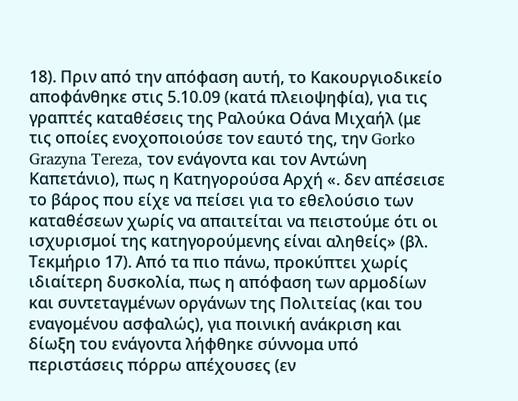18). Πριν από την απόφαση αυτή, το Κακουργιοδικείο αποφάνθηκε στις 5.10.09 (κατά πλειοψηφία), για τις γραπτές καταθέσεις της Ραλούκα Οάνα Μιχαήλ (με τις οποίες ενοχοποιούσε τον εαυτό της, την Gorko Grazyna Tereza, τον ενάγοντα και τον Αντώνη Καπετάνιο), πως η Κατηγορούσα Αρχή «. δεν απέσεισε το βάρος που είχε να πείσει για το εθελούσιο των καταθέσεων χωρίς να απαιτείται να πειστούμε ότι οι ισχυρισμοί της κατηγορούμενης είναι αληθείς» (βλ. Τεκμήριο 17). Από τα πιο πάνω, προκύπτει χωρίς ιδιαίτερη δυσκολία, πως η απόφαση των αρμοδίων και συντεταγμένων οργάνων της Πολιτείας (και του εναγομένου ασφαλώς), για ποινική ανάκριση και δίωξη του ενάγοντα λήφθηκε σύννομα υπό περιστάσεις πόρρω απέχουσες (εν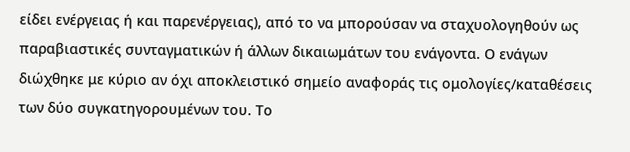είδει ενέργειας ή και παρενέργειας), από το να μπορούσαν να σταχυολογηθούν ως παραβιαστικές συνταγματικών ή άλλων δικαιωμάτων του ενάγοντα. Ο ενάγων διώχθηκε με κύριο αν όχι αποκλειστικό σημείο αναφοράς τις ομολογίες/καταθέσεις των δύο συγκατηγορουμένων του. Το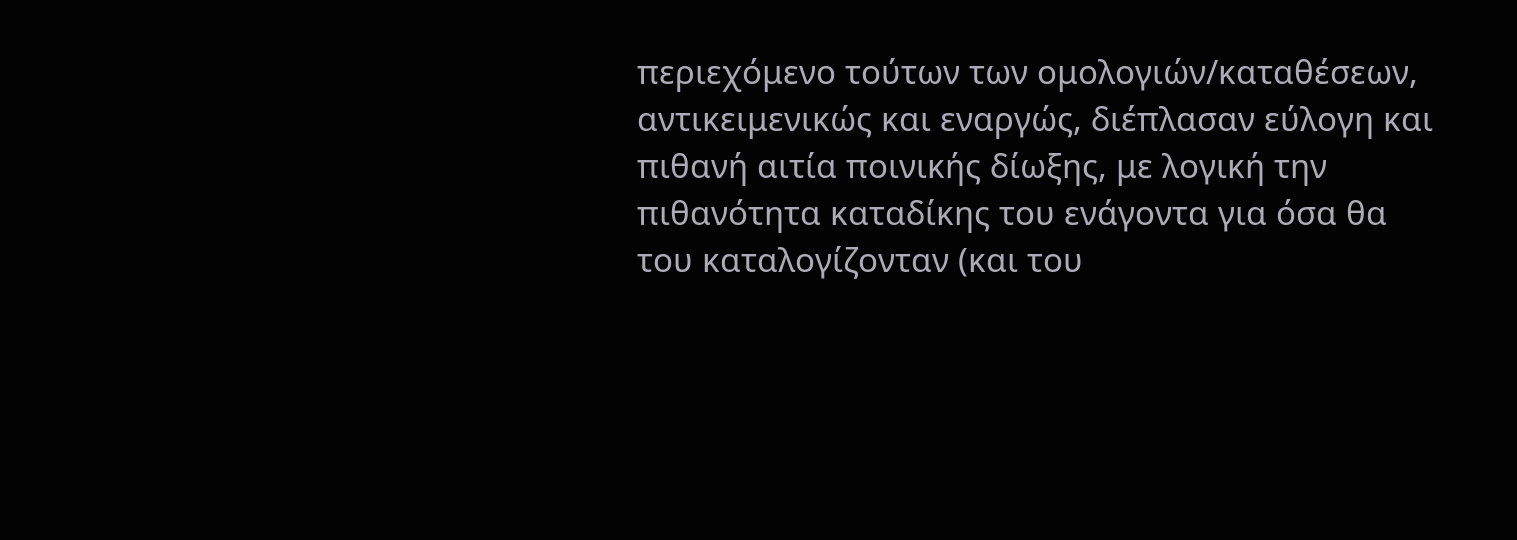περιεχόμενο τούτων των ομολογιών/καταθέσεων, αντικειμενικώς και εναργώς, διέπλασαν εύλογη και πιθανή αιτία ποινικής δίωξης, με λογική την πιθανότητα καταδίκης του ενάγοντα για όσα θα του καταλογίζονταν (και του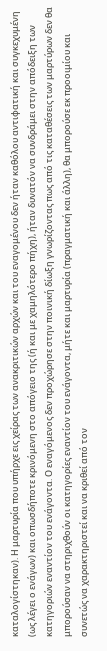καταλογίστηκαν). Η μαρτυρία που υπήρχε εις χείρας των ανακριτικών αρχών και του εναγομένου δεν ήταν καθόλου αντιφατική και συγκεχυμένη (ως λέγει ο ενάγων) και οπωσδήποτε κρινόμενη στο απόγειο της (ή και με χαμηλότερο πήχη), ήταν δυνατόν να συνδράμει στην απόδειξη των κατηγοριών εναντίον του ενάγοντα. Ο εναγόμενος δεν προχώρησε στην ποινική δίωξη γνωρίζοντας πως από τις καταθέσεις των μαρτύρων δεν θα μπορούσαν να στηριχθούν οι κατηγορίες εναντίον του ενάγοντα, μήτε και μαρτυρία (πραγματική και άλλη), θα μπορούσε εκ προοιμίου και συνετώς να χαρακτηριστεί και να κριθεί από τον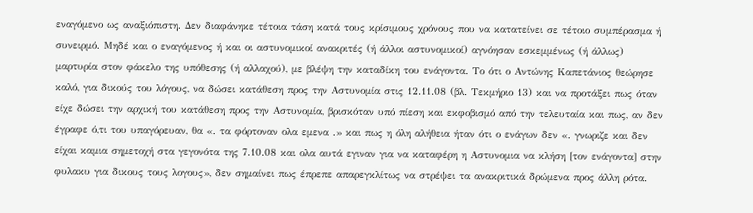εναγόμενο ως αναξιόπιστη. Δεν διαφάνηκε τέτοια τάση κατά τους κρίσιμους χρόνους που να κατατείνει σε τέτοιο συμπέρασμα ή συνειρμό. Μηδέ και ο εναγόμενος ή και οι αστυνομικοί ανακριτές (ή άλλοι αστυνομικοί) αγνόησαν εσκεμμένως (ή άλλως) μαρτυρία στον φάκελο της υπόθεσης (ή αλλαχού), με βλέψη την καταδίκη του ενάγοντα. Το ότι ο Αντώνης Καπετάνιος θεώρησε καλό, για δικούς του λόγους, να δώσει κατάθεση προς την Αστυνομία στις 12.11.08 (βλ. Τεκμήριο 13) και να προτάξει πως όταν είχε δώσει την αρχική του κατάθεση προς την Αστυνομία, βρισκόταν υπό πίεση και εκφοβισμό από την τελευταία και πως, αν δεν έγραφε ό,τι του υπαγόρευαν, θα «. τα φόρτοναν ολα εμενα .» και πως η όλη αλήθεια ήταν ότι ο ενάγων δεν «. γνωριζε και δεν είχαι καμια σημετοχή στα γεγονότα της 7.10.08 και ολα αυτά εγιναν για να καταφέρη η Αστυνομια να κλήση [τον ενάγοντα] στην φυλακυ για δικους τους λογους», δεν σημαίνει πως έπρεπε απαρεγκλίτως να στρέψει τα ανακριτικά δρώμενα προς άλλη ρότα.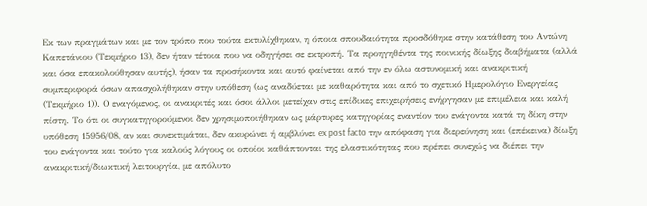Εκ των πραγμάτων και με τον τρόπο που τούτα εκτυλίχθηκαν, η όποια σπουδαιότητα προσδόθηκε στην κατάθεση του Αντώνη Καπετάνιου (Τεκμήριο 13), δεν ήταν τέτοια που να οδηγήσει σε εκτροπή. Τα προηγηθέντα της ποινικής δίωξης διαβήματα (αλλά και όσα επακολούθησαν αυτής), ήσαν τα προσήκοντα και αυτό φαίνεται από την εν όλω αστυνομική και ανακριτική συμπεριφορά όσων απασχολήθηκαν στην υπόθεση (ως αναδύεται με καθαρότητα και από το σχετικό Ημερολόγιο Ενεργείας (Τεκμήριο 1)). Ο εναγόμενος, οι ανακριτές και όσοι άλλοι μετείχαν στις επίδικες επιχειρήσεις ενήργησαν με επιμέλεια και καλή πίστη. Το ότι οι συγκατηγορούμενοι δεν χρησιμοποιήθηκαν ως μάρτυρες κατηγορίας εναντίον του ενάγοντα κατά τη δίκη στην υπόθεση 15956/08, αν και συνεκτιμάται, δεν ακυρώνει ή αμβλύνει ex post facto την απόφαση για διερεύνηση και (επέκεινα) δίωξη του ενάγοντα και τούτο για καλούς λόγους οι οποίοι καθάπτονται της ελαστικότητας που πρέπει συνεχώς να διέπει την ανακριτική/διωκτική λειτουργία, με απόλυτο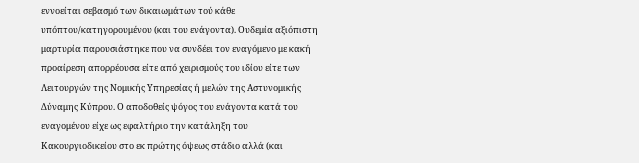εννοείται σεβασμό των δικαιωμάτων τού κάθε υπόπτου/κατηγορουμένου (και του ενάγοντα). Ουδεμία αξιόπιστη μαρτυρία παρουσιάστηκε που να συνδέει τον εναγόμενο με κακή προαίρεση απορρέουσα είτε από χειρισμούς του ιδίου είτε των Λειτουργών της Νομικής Υπηρεσίας ή μελών της Αστυνομικής Δύναμης Κύπρου. Ο αποδοθείς ψόγος του ενάγοντα κατά του εναγομένου είχε ως εφαλτήριο την κατάληξη του Κακουργιοδικείου στο εκ πρώτης όψεως στάδιο αλλά (και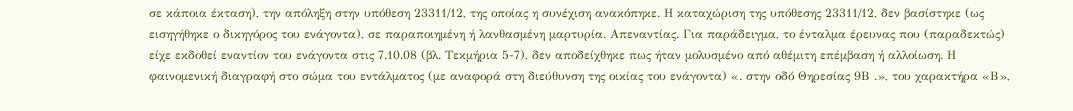σε κάποια έκταση), την απόληξη στην υπόθεση 23311/12, της οποίας η συνέχιση ανακόπηκε. Η καταχώριση της υπόθεσης 23311/12, δεν βασίστηκε (ως εισηγήθηκε ο δικηγόρος του ενάγοντα), σε παραποιημένη ή λανθασμένη μαρτυρία. Απεναντίας. Για παράδειγμα, το ένταλμα έρευνας που (παραδεκτώς) είχε εκδοθεί εναντίον του ενάγοντα στις 7.10.08 (βλ. Τεκμήρια 5-7), δεν αποδείχθηκε πως ήταν μολυσμένο από αθέμιτη επέμβαση ή αλλοίωση. Η φαινομενική διαγραφή στο σώμα του εντάλματος (με αναφορά στη διεύθυνση της οικίας του ενάγοντα) «. στην οδό Θηρεσίας 9Β .», του χαρακτήρα «Β»,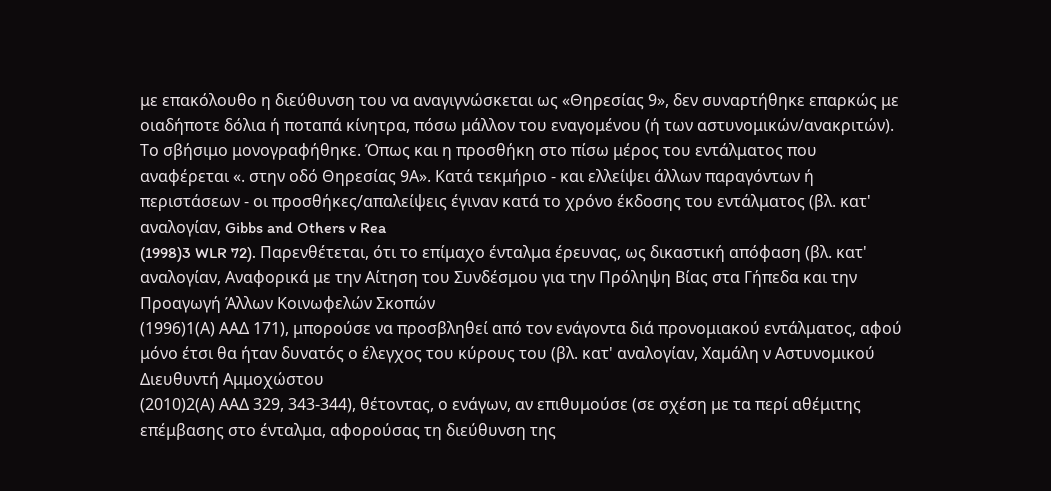με επακόλουθο η διεύθυνση του να αναγιγνώσκεται ως «Θηρεσίας 9», δεν συναρτήθηκε επαρκώς με οιαδήποτε δόλια ή ποταπά κίνητρα, πόσω μάλλον του εναγομένου (ή των αστυνομικών/ανακριτών). Το σβήσιμο μονογραφήθηκε. Όπως και η προσθήκη στο πίσω μέρος του εντάλματος που αναφέρεται «. στην οδό Θηρεσίας 9Α». Κατά τεκμήριο - και ελλείψει άλλων παραγόντων ή περιστάσεων - οι προσθήκες/απαλείψεις έγιναν κατά το χρόνο έκδοσης του εντάλματος (βλ. κατ' αναλογίαν, Gibbs and Others v Rea
(1998)3 WLR 72). Παρενθέτεται, ότι το επίμαχο ένταλμα έρευνας, ως δικαστική απόφαση (βλ. κατ' αναλογίαν, Αναφορικά με την Αίτηση του Συνδέσμου για την Πρόληψη Βίας στα Γήπεδα και την Προαγωγή Άλλων Κοινωφελών Σκοπών
(1996)1(Α) ΑΑΔ 171), μπορούσε να προσβληθεί από τον ενάγοντα διά προνομιακού εντάλματος, αφού μόνο έτσι θα ήταν δυνατός ο έλεγχος του κύρους του (βλ. κατ' αναλογίαν, Χαμάλη ν Αστυνομικού Διευθυντή Αμμοχώστου
(2010)2(Α) ΑΑΔ 329, 343-344), θέτοντας, ο ενάγων, αν επιθυμούσε (σε σχέση με τα περί αθέμιτης επέμβασης στο ένταλμα, αφορούσας τη διεύθυνση της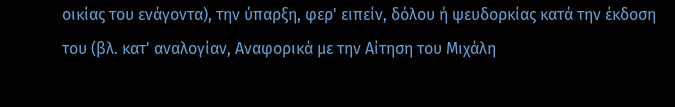οικίας του ενάγοντα), την ύπαρξη, φερ' ειπείν, δόλου ή ψευδορκίας κατά την έκδοση του (βλ. κατ' αναλογίαν, Αναφορικά με την Αίτηση του Μιχάλη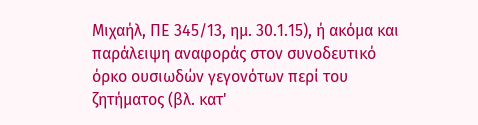Μιχαήλ, ΠΕ 345/13, ημ. 30.1.15), ή ακόμα και παράλειψη αναφοράς στον συνοδευτικό όρκο ουσιωδών γεγονότων περί του ζητήματος (βλ. κατ'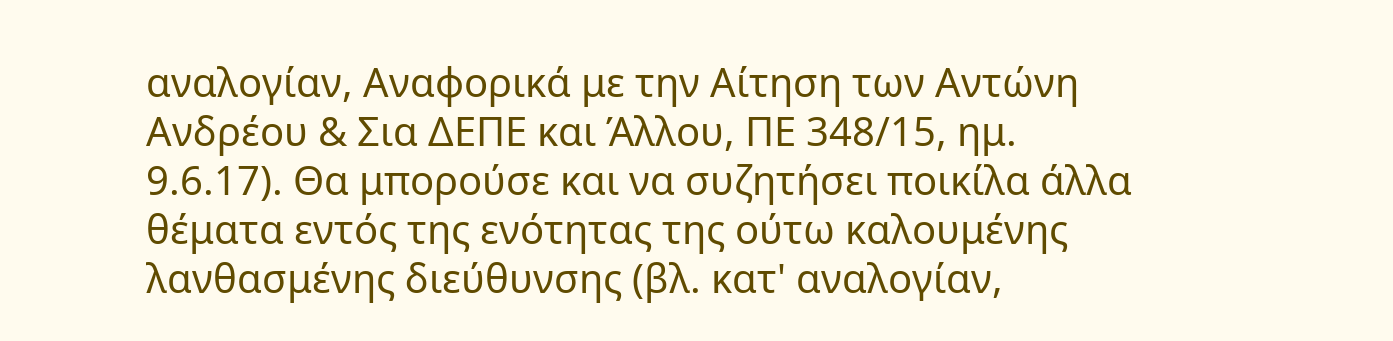αναλογίαν, Αναφορικά με την Αίτηση των Αντώνη Ανδρέου & Σια ΔΕΠΕ και Άλλου, ΠΕ 348/15, ημ. 9.6.17). Θα μπορούσε και να συζητήσει ποικίλα άλλα θέματα εντός της ενότητας της ούτω καλουμένης λανθασμένης διεύθυνσης (βλ. κατ' αναλογίαν,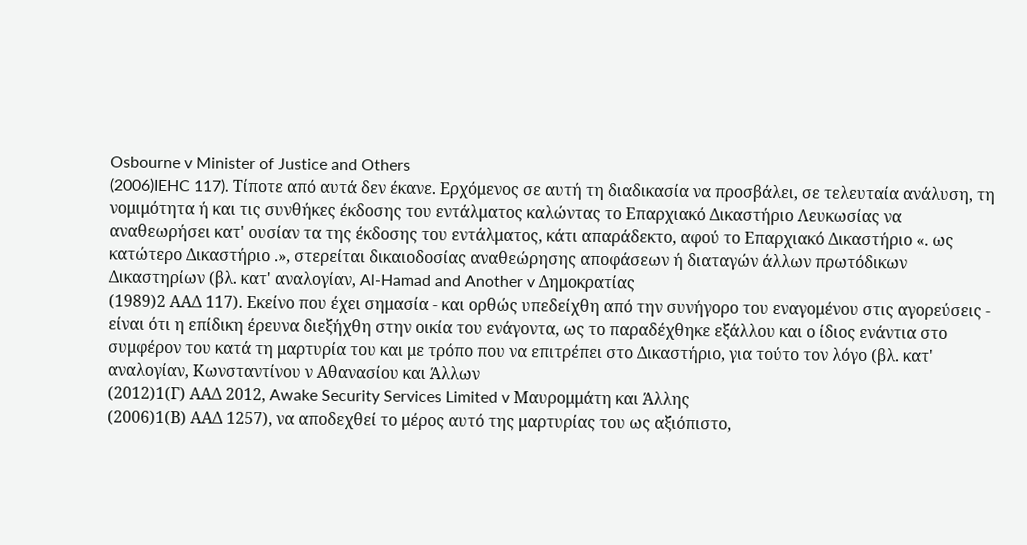Osbourne v Minister of Justice and Others
(2006)IEHC 117). Τίποτε από αυτά δεν έκανε. Ερχόμενος σε αυτή τη διαδικασία να προσβάλει, σε τελευταία ανάλυση, τη νομιμότητα ή και τις συνθήκες έκδοσης του εντάλματος καλώντας το Επαρχιακό Δικαστήριο Λευκωσίας να αναθεωρήσει κατ' ουσίαν τα της έκδοσης του εντάλματος, κάτι απαράδεκτο, αφού το Επαρχιακό Δικαστήριο «. ως κατώτερο Δικαστήριο .», στερείται δικαιοδοσίας αναθεώρησης αποφάσεων ή διαταγών άλλων πρωτόδικων Δικαστηρίων (βλ. κατ' αναλογίαν, Al-Hamad and Another v Δημοκρατίας
(1989)2 ΑΑΔ 117). Εκείνο που έχει σημασία - και ορθώς υπεδείχθη από την συνήγορο του εναγομένου στις αγορεύσεις - είναι ότι η επίδικη έρευνα διεξήχθη στην οικία του ενάγοντα, ως το παραδέχθηκε εξάλλου και ο ίδιος ενάντια στο συμφέρον του κατά τη μαρτυρία του και με τρόπο που να επιτρέπει στο Δικαστήριο, για τούτο τον λόγο (βλ. κατ' αναλογίαν, Κωνσταντίνου ν Αθανασίου και Άλλων
(2012)1(Γ) ΑΑΔ 2012, Awake Security Services Limited v Μαυρομμάτη και Άλλης
(2006)1(Β) ΑΑΔ 1257), να αποδεχθεί το μέρος αυτό της μαρτυρίας του ως αξιόπιστο,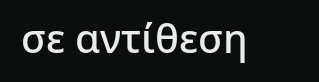σε αντίθεση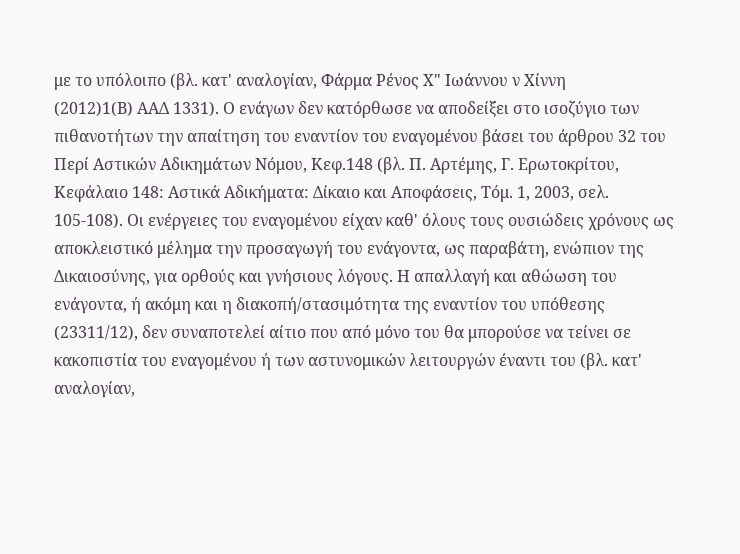με το υπόλοιπο (βλ. κατ' αναλογίαν, Φάρμα Ρένος Χ" Ιωάννου ν Χίννη
(2012)1(Β) ΑΑΔ 1331). Ο ενάγων δεν κατόρθωσε να αποδείξει στο ισοζύγιο των πιθανοτήτων την απαίτηση του εναντίον του εναγομένου βάσει του άρθρου 32 του Περί Αστικών Αδικημάτων Νόμου, Κεφ.148 (βλ. Π. Αρτέμης, Γ. Ερωτοκρίτου, Κεφάλαιο 148: Αστικά Αδικήματα: Δίκαιο και Αποφάσεις, Τόμ. 1, 2003, σελ. 105-108). Οι ενέργειες του εναγομένου είχαν καθ' όλους τους ουσιώδεις χρόνους ως αποκλειστικό μέλημα την προσαγωγή του ενάγοντα, ως παραβάτη, ενώπιον της Δικαιοσύνης, για ορθούς και γνήσιους λόγους. Η απαλλαγή και αθώωση του ενάγοντα, ή ακόμη και η διακοπή/στασιμότητα της εναντίον του υπόθεσης (23311/12), δεν συναποτελεί αίτιο που από μόνο του θα μπορούσε να τείνει σε κακοπιστία του εναγομένου ή των αστυνομικών λειτουργών έναντι του (βλ. κατ' αναλογίαν,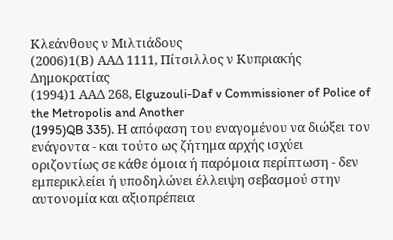Κλεάνθους ν Μιλτιάδους
(2006)1(Β) ΑΑΔ 1111, Πίτσιλλος ν Κυπριακής Δημοκρατίας
(1994)1 ΑΑΔ 268, Elguzouli-Daf v Commissioner of Police of the Metropolis and Another
(1995)QB 335). Η απόφαση του εναγομένου να διώξει τον ενάγοντα - και τούτο ως ζήτημα αρχής ισχύει οριζοντίως σε κάθε όμοια ή παρόμοια περίπτωση - δεν εμπερικλείει ή υποδηλώνει έλλειψη σεβασμού στην αυτονομία και αξιοπρέπεια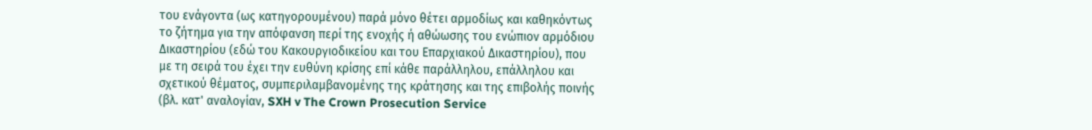του ενάγοντα (ως κατηγορουμένου) παρά μόνο θέτει αρμοδίως και καθηκόντως το ζήτημα για την απόφανση περί της ενοχής ή αθώωσης του ενώπιον αρμόδιου Δικαστηρίου (εδώ του Κακουργιοδικείου και του Επαρχιακού Δικαστηρίου), που με τη σειρά του έχει την ευθύνη κρίσης επί κάθε παράλληλου, επάλληλου και σχετικού θέματος, συμπεριλαμβανομένης της κράτησης και της επιβολής ποινής (βλ. κατ' αναλογίαν, SXH v The Crown Prosecution Service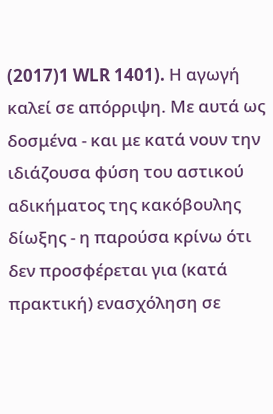(2017)1 WLR 1401). Η αγωγή καλεί σε απόρριψη. Με αυτά ως δοσμένα - και με κατά νουν την ιδιάζουσα φύση του αστικού αδικήματος της κακόβουλης δίωξης - η παρούσα κρίνω ότι δεν προσφέρεται για (κατά πρακτική) ενασχόληση σε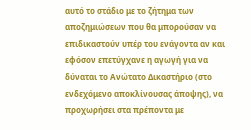αυτό το στάδιο με το ζήτημα των αποζημιώσεων που θα μπορούσαν να επιδικαστούν υπέρ του ενάγοντα αν και εφόσον επετύγχανε η αγωγή για να δύναται το Ανώτατο Δικαστήριο (στο ενδεχόμενο αποκλίνουσας άποψης), να προχωρήσει στα πρέποντα με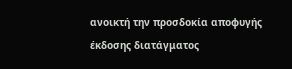ανοικτή την προσδοκία αποφυγής έκδοσης διατάγματος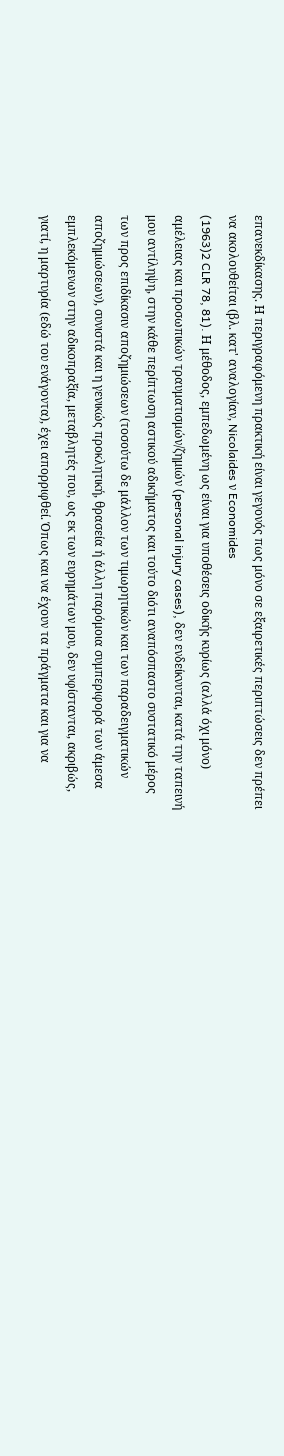επανεκδίκασης. Η περιγραφόμενη πρακτική είναι γεγονός πως μόνο σε εξαιρετικές περιπτώσεις δεν πρέπει να ακολουθείται (βλ. κατ' αναλογίαν, Nicolaides ν Economides
(1963)2 CLR 78, 81). Η μέθοδος, εμπεδωμένη ως είναι για υποθέσεις οδικής κυρίως (αλλά όχι μόνο) αμέλειας και προσωπικών τραυματισμών/ζημιών (personal injury cases), δεν ενδείκνυται, κατά την ταπεινή μου αντίληψη, στην κάθε περίπτωση αστικού αδικήματος και τούτο διότι αναπόσπαστο συστατικό μέρος των προς επιδίκασιν αποζημιώσεων (τοσούτω δε μάλλον των τιμωρητικών και των παραδειγματικών αποζημιώσεων), συνιστά και η γενικώς προκλητική, θρασεία ή άλλη παρόμοια συμπεριφορά των άμεσα εμπλεκόμενων στην αδικοπραξία, μεταβλητές που, ως εκ των ευρημάτων μου, δεν υφίστανται, ακριβώς, γιατί, η μαρτυρία (εδώ του ενάγοντα), έχει απορριφθεί. Όπως και να έχουν τα πράγματα και για να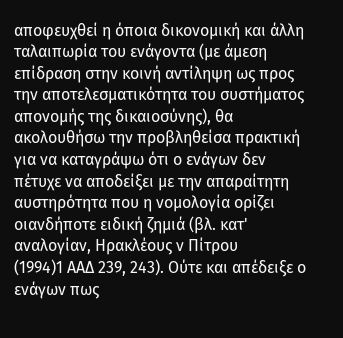αποφευχθεί η όποια δικονομική και άλλη ταλαιπωρία του ενάγοντα (με άμεση επίδραση στην κοινή αντίληψη ως προς την αποτελεσματικότητα του συστήματος απονομής της δικαιοσύνης), θα ακολουθήσω την προβληθείσα πρακτική για να καταγράψω ότι ο ενάγων δεν πέτυχε να αποδείξει με την απαραίτητη αυστηρότητα που η νομολογία ορίζει οιανδήποτε ειδική ζημιά (βλ. κατ' αναλογίαν, Ηρακλέους ν Πίτρου
(1994)1 ΑΑΔ 239, 243). Ούτε και απέδειξε ο ενάγων πως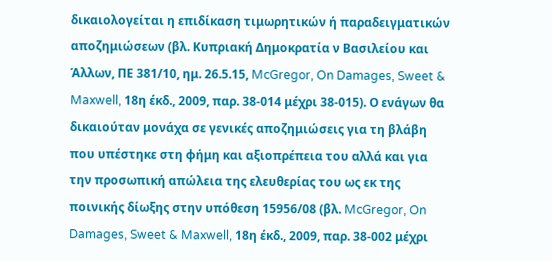δικαιολογείται η επιδίκαση τιμωρητικών ή παραδειγματικών αποζημιώσεων (βλ. Κυπριακή Δημοκρατία ν Βασιλείου και Άλλων, ΠΕ 381/10, ημ. 26.5.15, McGregor, On Damages, Sweet & Maxwell, 18η έκδ., 2009, παρ. 38-014 μέχρι 38-015). Ο ενάγων θα δικαιούταν μονάχα σε γενικές αποζημιώσεις για τη βλάβη που υπέστηκε στη φήμη και αξιοπρέπεια του αλλά και για την προσωπική απώλεια της ελευθερίας του ως εκ της ποινικής δίωξης στην υπόθεση 15956/08 (βλ. McGregor, On Damages, Sweet & Maxwell, 18η έκδ., 2009, παρ. 38-002 μέχρι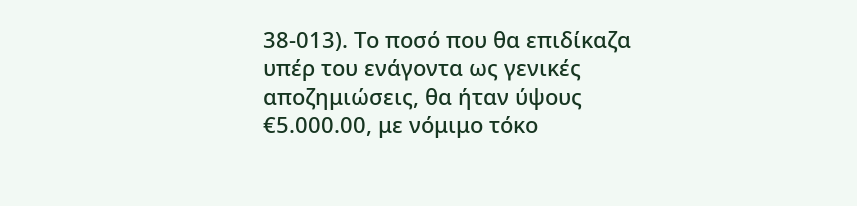38-013). Το ποσό που θα επιδίκαζα υπέρ του ενάγοντα ως γενικές αποζημιώσεις, θα ήταν ύψους €5.000.00, με νόμιμο τόκο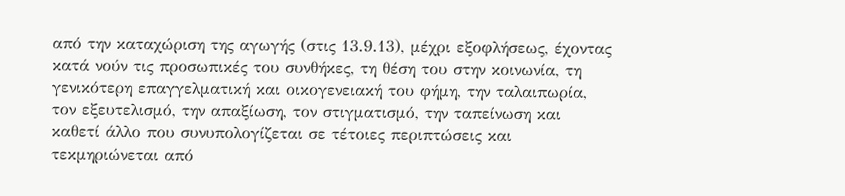από την καταχώριση της αγωγής (στις 13.9.13), μέχρι εξοφλήσεως, έχοντας κατά νούν τις προσωπικές του συνθήκες, τη θέση του στην κοινωνία, τη γενικότερη επαγγελματική και οικογενειακή του φήμη, την ταλαιπωρία, τον εξευτελισμό, την απαξίωση, τον στιγματισμό, την ταπείνωση και καθετί άλλο που συνυπολογίζεται σε τέτοιες περιπτώσεις και τεκμηριώνεται από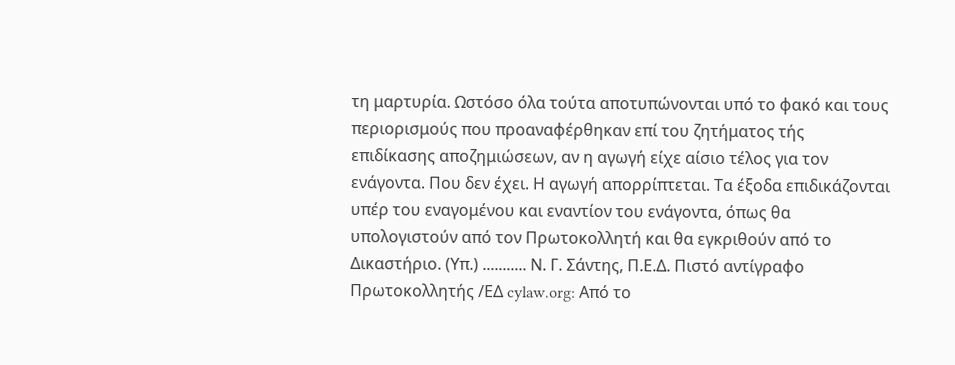τη μαρτυρία. Ωστόσο όλα τούτα αποτυπώνονται υπό το φακό και τους περιορισμούς που προαναφέρθηκαν επί του ζητήματος τής επιδίκασης αποζημιώσεων, αν η αγωγή είχε αίσιο τέλος για τον ενάγοντα. Που δεν έχει. Η αγωγή απορρίπτεται. Τα έξοδα επιδικάζονται υπέρ του εναγομένου και εναντίον του ενάγοντα, όπως θα υπολογιστούν από τον Πρωτοκολλητή και θα εγκριθούν από το Δικαστήριο. (Υπ.) ........... Ν. Γ. Σάντης, Π.Ε.Δ. Πιστό αντίγραφο Πρωτοκολλητής /ΕΔ cylaw.org: Από το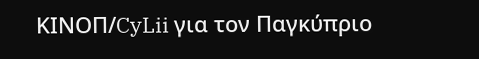ΚΙΝOΠ/CyLii για τον Παγκύπριο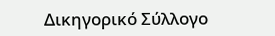Δικηγορικό Σύλλογο